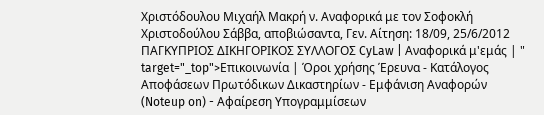Χριστόδουλου Μιχαήλ Μακρή ν. Αναφορικά με τον Σοφοκλή Χριστοδούλου Σάββα, αποβιώσαντα, Γεν. Αίτηση: 18/09, 25/6/2012 ΠΑΓΚΥΠΡΙΟΣ ΔΙΚΗΓΟΡΙΚΟΣ ΣΥΛΛΟΓΟΣ CyLaw | Αναφορικά μ'εμάς | " target="_top">Επικοινωνία | Όροι χρήσης Έρευνα - Κατάλογος Αποφάσεων Πρωτόδικων Δικαστηρίων - Εμφάνιση Αναφορών (Noteup on) - Αφαίρεση Υπογραμμίσεων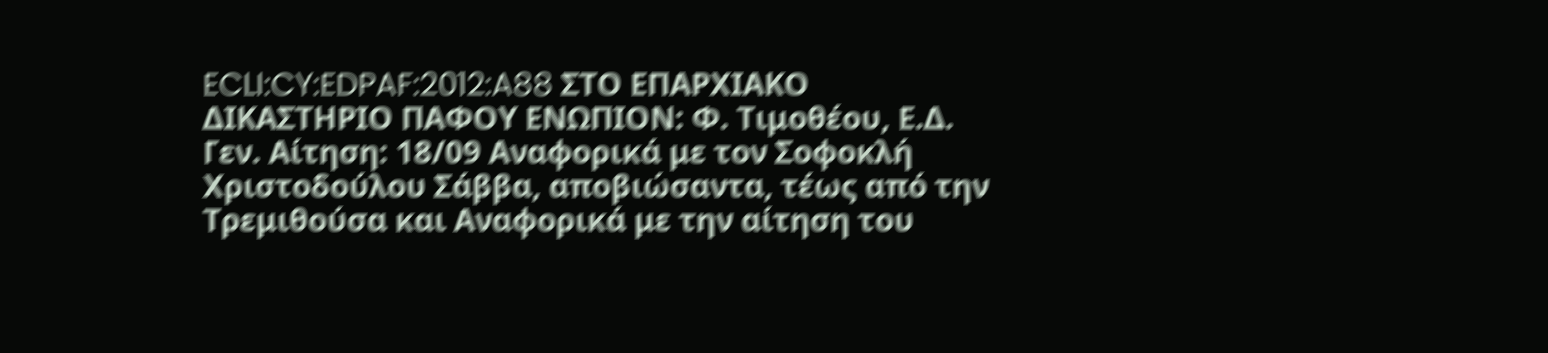ECLI:CY:EDPAF:2012:A88 ΣΤΟ ΕΠΑΡΧΙΑΚΟ ΔΙΚΑΣΤΗΡΙΟ ΠΑΦΟΥ ΕΝΩΠΙΟΝ: Φ. Τιμοθέου, Ε.Δ. Γεν. Αίτηση: 18/09 Αναφορικά με τον Σοφοκλή Χριστοδούλου Σάββα, αποβιώσαντα, τέως από την Τρεμιθούσα και Αναφορικά με την αίτηση του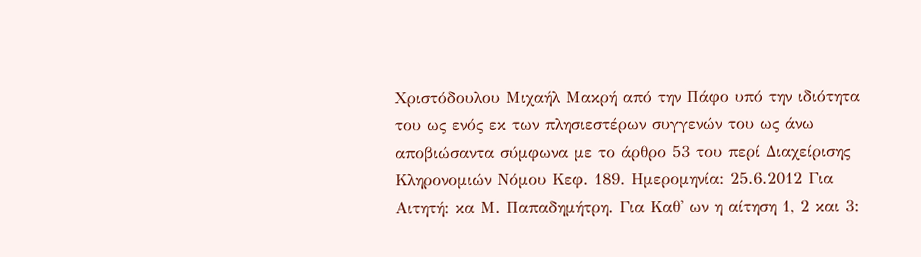Χριστόδουλου Μιχαήλ Μακρή από την Πάφο υπό την ιδιότητα του ως ενός εκ των πλησιεστέρων συγγενών του ως άνω αποβιώσαντα σύμφωνα με το άρθρο 53 του περί Διαχείρισης Κληρονομιών Νόμου Κεφ. 189. Ημερομηνία: 25.6.2012 Για Αιτητή: κα Μ. Παπαδημήτρη. Για Καθ' ων η αίτηση 1, 2 και 3: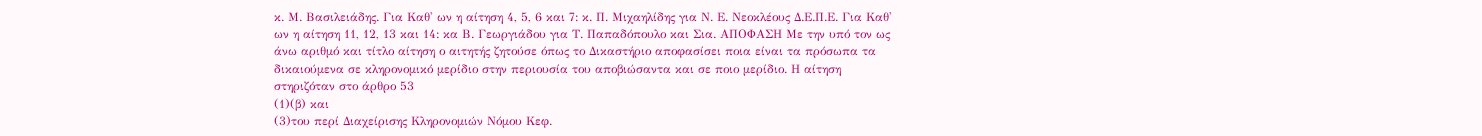κ. Μ. Βασιλειάδης. Για Καθ' ων η αίτηση 4, 5, 6 και 7: κ. Π. Μιχαηλίδης για Ν. Ε. Νεοκλέους Δ.Ε.Π.Ε. Για Καθ' ων η αίτηση 11, 12, 13 και 14: κα Β. Γεωργιάδου για Τ. Παπαδόπουλο και Σια. ΑΠΟΦΑΣΗ Με την υπό τον ως άνω αριθμό και τίτλο αίτηση ο αιτητής ζητούσε όπως το Δικαστήριο αποφασίσει ποια είναι τα πρόσωπα τα δικαιούμενα σε κληρονομικό μερίδιο στην περιουσία του αποβιώσαντα και σε ποιο μερίδιο. Η αίτηση στηριζόταν στο άρθρο 53
(1)(β) και
(3)του περί Διαχείρισης Κληρονομιών Νόμου Κεφ.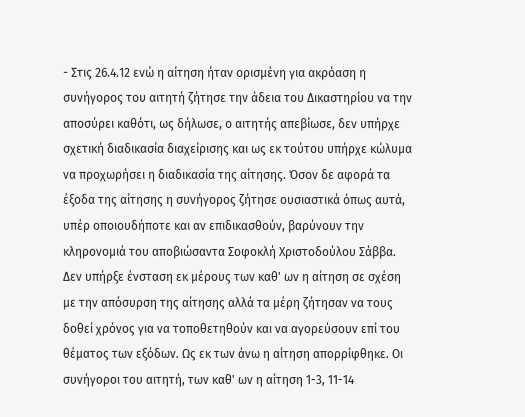- Στις 26.4.12 ενώ η αίτηση ήταν ορισμένη για ακρόαση η συνήγορος του αιτητή ζήτησε την άδεια του Δικαστηρίου να την αποσύρει καθότι, ως δήλωσε, ο αιτητής απεβίωσε, δεν υπήρχε σχετική διαδικασία διαχείρισης και ως εκ τούτου υπήρχε κώλυμα να προχωρήσει η διαδικασία της αίτησης. Όσον δε αφορά τα έξοδα της αίτησης η συνήγορος ζήτησε ουσιαστικά όπως αυτά, υπέρ οποιουδήποτε και αν επιδικασθούν, βαρύνουν την κληρονομιά του αποβιώσαντα Σοφοκλή Χριστοδούλου Σάββα. Δεν υπήρξε ένσταση εκ μέρους των καθ' ων η αίτηση σε σχέση με την απόσυρση της αίτησης αλλά τα μέρη ζήτησαν να τους δοθεί χρόνος για να τοποθετηθούν και να αγορεύσουν επί του θέματος των εξόδων. Ως εκ των άνω η αίτηση απορρίφθηκε. Οι συνήγοροι του αιτητή, των καθ' ων η αίτηση 1-3, 11-14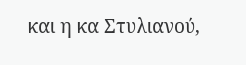και η κα Στυλιανού,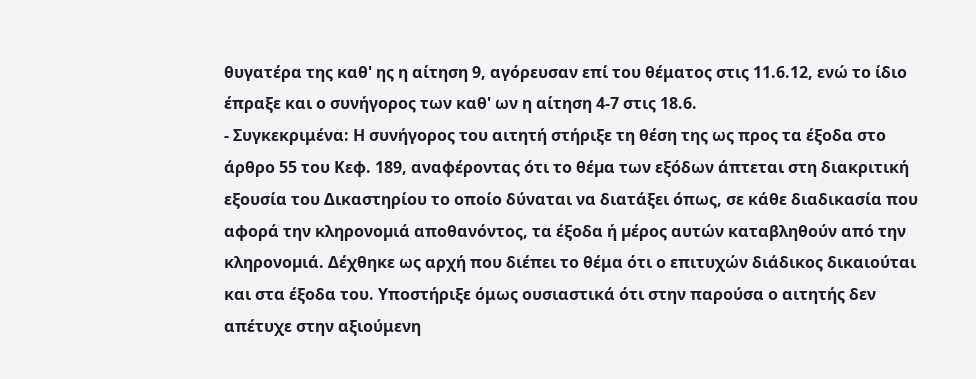θυγατέρα της καθ' ης η αίτηση 9, αγόρευσαν επί του θέματος στις 11.6.12, ενώ το ίδιο έπραξε και ο συνήγορος των καθ' ων η αίτηση 4-7 στις 18.6.
- Συγκεκριμένα: Η συνήγορος του αιτητή στήριξε τη θέση της ως προς τα έξοδα στο άρθρο 55 του Κεφ. 189, αναφέροντας ότι το θέµα των εξόδων άπτεται στη διακριτική εξουσία του Δικαστηρίου το οποίο δύναται να διατάξει όπως, σε κάθε διαδικασία που αφορά την κληρονοµιά αποθανόντος, τα έξοδα ή µέρος αυτών καταβληθούν από την κληρονοµιά. Δέχθηκε ως αρχή που διέπει το θέμα ότι ο επιτυχών διάδικος δικαιούται και στα έξοδα του. Υποστήριξε όμως ουσιαστικά ότι στην παρούσα ο αιτητής δεν απέτυχε στην αξιούμενη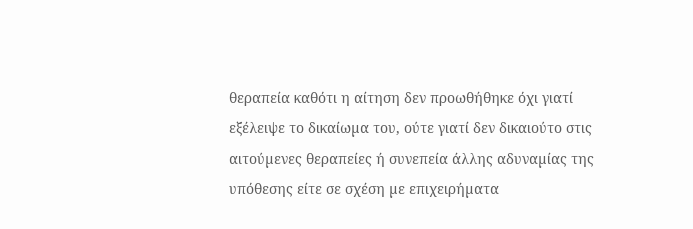θεραπεία καθότι η αίτηση δεν προωθήθηκε όχι γιατί εξέλειψε το δικαίωµα του, ούτε γιατί δεν δικαιούτο στις αιτούµενες θεραπείες ή συνεπεία άλλης αδυναµίας της υπόθεσης είτε σε σχέση µε επιχειρήµατα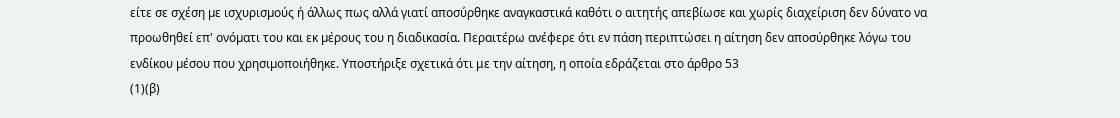είτε σε σχέση µε ισχυρισµούς ή άλλως πως αλλά γιατί αποσύρθηκε αναγκαστικά καθότι ο αιτητής απεβίωσε και χωρίς διαχείριση δεν δύνατο να προωθηθεί επ' ονόµατι του και εκ µέρους του η διαδικασία. Περαιτέρω ανέφερε ότι εν πάση περιπτώσει η αίτηση δεν αποσύρθηκε λόγω του ενδίκου µέσου που χρησιµοποιήθηκε. Υποστήριξε σχετικά ότι με την αίτηση, η οποία εδράζεται στο άρθρο 53
(1)(β)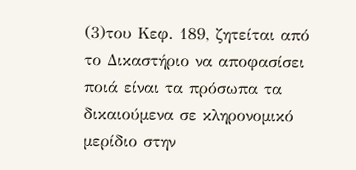(3)του Κεφ. 189, ζητείται από το Δικαστήριο να αποφασίσει ποιά είναι τα πρόσωπα τα δικαιούµενα σε κληρονοµικό µερίδιο στην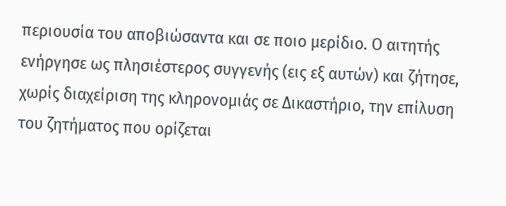περιουσία του αποβιώσαντα και σε ποιο µερίδιο. Ο αιτητής ενήργησε ως πλησιέστερος συγγενής (εις εξ αυτών) και ζήτησε, χωρίς διαχείριση της κληρονοµιάς σε Δικαστήριο, την επίλυση του ζητήµατος που ορίζεται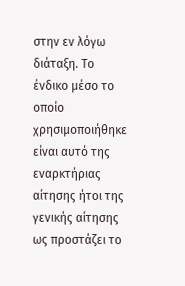στην εν λόγω διάταξη. Το ένδικο µέσο το οποίο χρησιµοποιήθηκε είναι αυτό της εναρκτήριας αίτησης ήτοι της γενικής αίτησης ως προστάζει το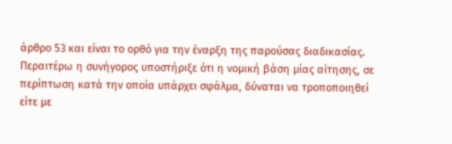άρθρο 53 και είναι το ορθό για την έναρξη της παρούσας διαδικασίας. Περαιτέρω η συνήγορος υποστήριξε ότι η νοµική βάση µίας αίτησης, σε περίπτωση κατά την οποία υπάρχει σφάλµα, δύναται να τροποποιηθεί είτε µε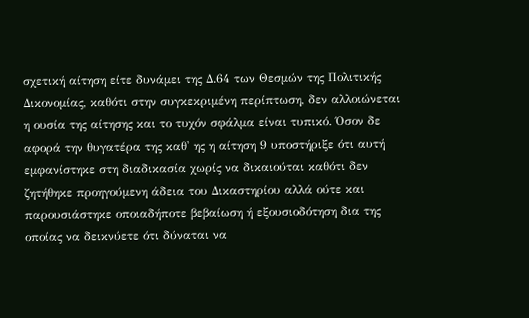σχετική αίτηση είτε δυνάµει της Δ.64 των Θεσµών της Πολιτικής Δικονοµίας, καθότι στην συγκεκριµένη περίπτωση, δεν αλλοιώνεται η ουσία της αίτησης και το τυχόν σφάλµα είναι τυπικό. Όσον δε αφορά την θυγατέρα της καθ' ης η αίτηση 9 υποστήριξε ότι αυτή εµφανίστηκε στη διαδικασία χωρίς να δικαιούται καθότι δεν ζητήθηκε προηγούµενη άδεια του Δικαστηρίου αλλά ούτε και παρουσιάστηκε οποιαδήποτε βεβαίωση ή εξουσιοδότηση δια της οποίας να δεικνύετε ότι δύναται να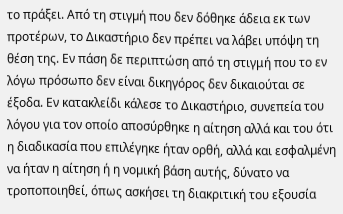το πράξει. Από τη στιγµή που δεν δόθηκε άδεια εκ των προτέρων, το Δικαστήριο δεν πρέπει να λάβει υπόψη τη θέση της. Εν πάση δε περιπτώση από τη στιγμή που το εν λόγω πρόσωπο δεν είναι δικηγόρος δεν δικαιούται σε έξοδα. Εν κατακλείδι κάλεσε το Δικαστήριο, συνεπεία του λόγου για τον οποίο αποσύρθηκε η αίτηση αλλά και του ότι η διαδικασία που επιλέγηκε ήταν ορθή, αλλά και εσφαλµένη να ήταν η αίτηση ή η νοµική βάση αυτής, δύνατο να τροποποιηθεί, όπως ασκήσει τη διακριτική του εξουσία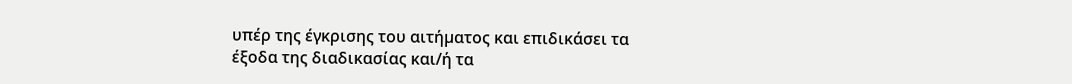υπέρ της έγκρισης του αιτήµατος και επιδικάσει τα έξοδα της διαδικασίας και/ή τα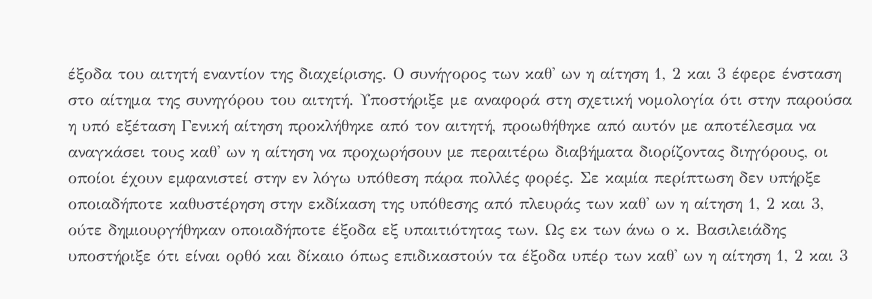έξοδα του αιτητή εναντίον της διαχείρισης. Ο συνήγορος των καθ' ων η αίτηση 1, 2 και 3 έφερε ένσταση στο αίτημα της συνηγόρου του αιτητή. Υποστήριξε με αναφορά στη σχετική νομολογία ότι στην παρούσα η υπό εξέταση Γενική αίτηση προκλήθηκε από τον αιτητή, προωθήθηκε από αυτόν µε αποτέλεσµα να αναγκάσει τους καθ' ων η αίτηση να προχωρήσουν µε περαιτέρω διαβήµατα διορίζοντας διηγόρους, οι οποίοι έχουν εµφανιστεί στην εν λόγω υπόθεση πάρα πολλές φορές. Σε καµία περίπτωση δεν υπήρξε οποιαδήποτε καθυστέρηση στην εκδίκαση της υπόθεσης από πλευράς των καθ' ων η αίτηση 1, 2 και 3, ούτε δηµιουργήθηκαν οποιαδήποτε έξοδα εξ υπαιτιότητας των. Ως εκ των άνω ο κ. Βασιλειάδης υποστήριξε ότι είναι ορθό και δίκαιο όπως επιδικαστούν τα έξοδα υπέρ των καθ' ων η αίτηση 1, 2 και 3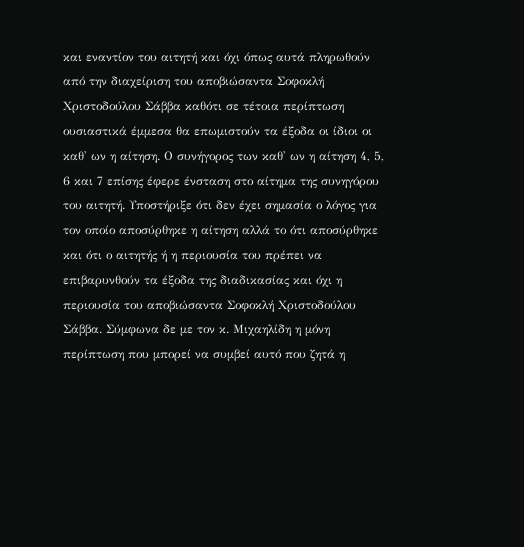και εναντίον του αιτητή και όχι όπως αυτά πληρωθούν από την διαχείριση του αποβιώσαντα Σοφοκλή Χριστοδούλου Σάββα καθότι σε τέτοια περίπτωση ουσιαστικά έµµεσα θα επωµιστούν τα έξοδα οι ίδιοι οι καθ' ων η αίτηση. Ο συνήγορος των καθ' ων η αίτηση 4, 5, 6 και 7 επίσης έφερε ένσταση στο αίτημα της συνηγόρου του αιτητή. Υποστήριξε ότι δεν έχει σημασία ο λόγος για τον οποίο αποσύρθηκε η αίτηση αλλά το ότι αποσύρθηκε και ότι ο αιτητής ή η περιουσία του πρέπει να επιβαρυνθούν τα έξοδα της διαδικασίας και όχι η περιουσία του αποβιώσαντα Σοφοκλή Χριστοδούλου Σάββα. Σύμφωνα δε με τον κ. Μιχαηλίδη η μόνη περίπτωση που μπορεί να συμβεί αυτό που ζητά η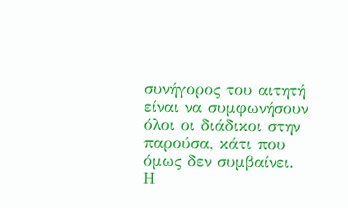συνήγορος του αιτητή είναι να συμφωνήσουν όλοι οι διάδικοι στην παρούσα, κάτι που όμως δεν συμβαίνει. Η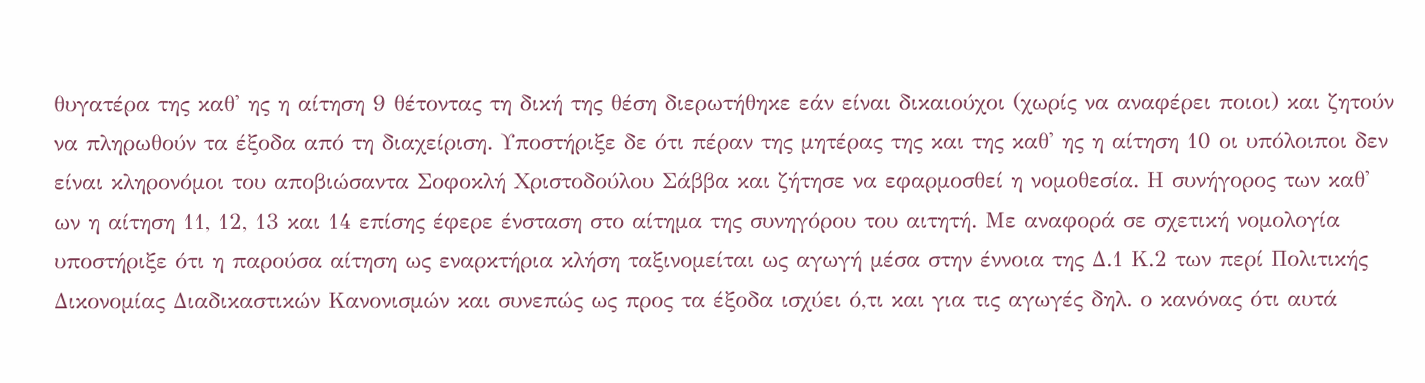θυγατέρα της καθ' ης η αίτηση 9 θέτοντας τη δική της θέση διερωτήθηκε εάν είναι δικαιούχοι (χωρίς να αναφέρει ποιοι) και ζητούν να πληρωθούν τα έξοδα από τη διαχείριση. Υποστήριξε δε ότι πέραν της μητέρας της και της καθ' ης η αίτηση 10 οι υπόλοιποι δεν είναι κληρονόμοι του αποβιώσαντα Σοφοκλή Χριστοδούλου Σάββα και ζήτησε να εφαρμοσθεί η νομοθεσία. Η συνήγορος των καθ' ων η αίτηση 11, 12, 13 και 14 επίσης έφερε ένσταση στο αίτημα της συνηγόρου του αιτητή. Με αναφορά σε σχετική νομολογία υποστήριξε ότι η παρούσα αίτηση ως εναρκτήρια κλήση ταξινοµείται ως αγωγή µέσα στην έννοια της Δ.1 Κ.2 των περί Πολιτικής Δικονοµίας Διαδικαστικών Κανονισμών και συνεπώς ως προς τα έξοδα ισχύει ό,τι και για τις αγωγές δηλ. ο κανόνας ότι αυτά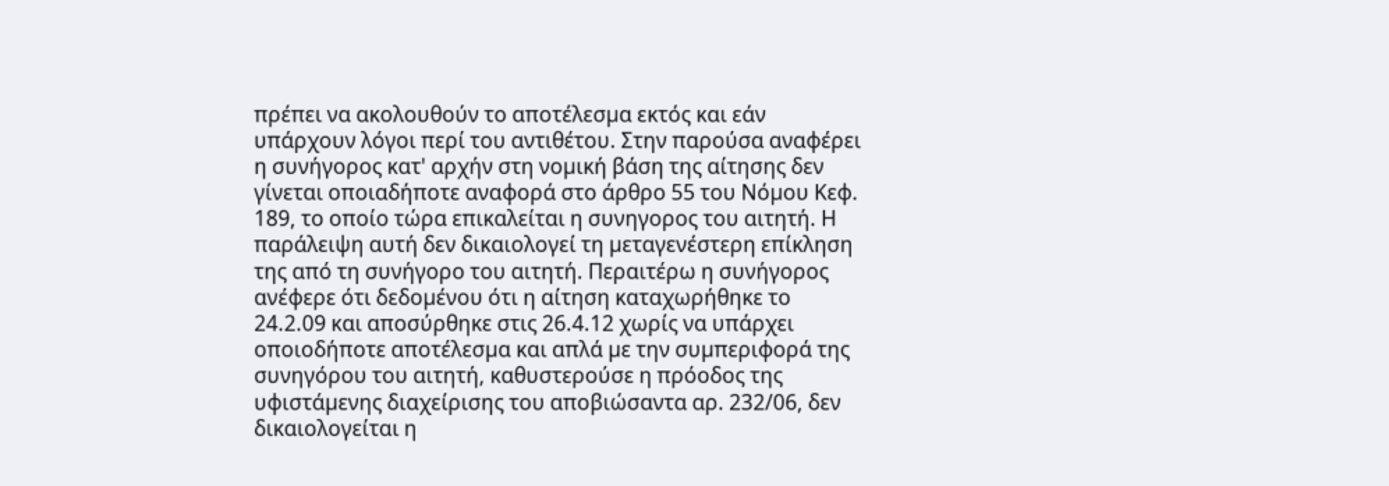πρέπει να ακολουθούν το αποτέλεσµα εκτός και εάν υπάρχουν λόγοι περί του αντιθέτου. Στην παρούσα αναφέρει η συνήγορος κατ' αρχήν στη νοµική βάση της αίτησης δεν γίνεται οποιαδήποτε αναφορά στο άρθρο 55 του Νόµου Κεφ. 189, το οποίο τώρα επικαλείται η συνηγορος του αιτητή. Η παράλειψη αυτή δεν δικαιολογεί τη µεταγενέστερη επίκληση της από τη συνήγορο του αιτητή. Περαιτέρω η συνήγορος ανέφερε ότι δεδοµένου ότι η αίτηση καταχωρήθηκε το 24.2.09 και αποσύρθηκε στις 26.4.12 χωρίς να υπάρχει οποιοδήποτε αποτέλεσµα και απλά µε την συµπεριφορά της συνηγόρου του αιτητή, καθυστερούσε η πρόοδος της υφιστάµενης διαχείρισης του αποβιώσαντα αρ. 232/06, δεν δικαιολογείται η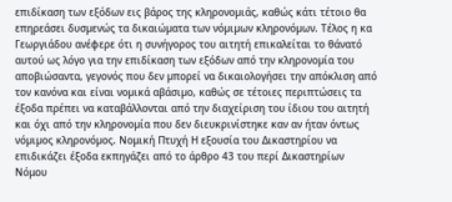επιδίκαση των εξόδων εις βάρος της κληρονοµιάς, καθώς κάτι τέτοιο θα επηρεάσει δυσµενώς τα δικαιώµατα των νόµιµων κληρονόµων. Τέλος η κα Γεωργιάδου ανέφερε ότι η συνήγορος του αιτητή επικαλείται το θάνατό αυτού ως λόγο για την επιδίκαση των εξόδων από την κληρονοµία του αποβιώσαντα, γεγονός που δεν µπορεί να δικαιολογήσει την απόκλιση από τον κανόνα και είναι νοµικά αβάσιµο, καθώς σε τέτοιες περιπτώσεις τα έξοδα πρέπει να καταβάλλονται από την διαχείριση του ίδιου του αιτητή και όχι από την κληρονοµία που δεν διευκρινίστηκε καν αν ήταν όντως νόµιµος κληρονόµος. Νομική Πτυχή Η εξουσία του Δικαστηρίου να επιδικάζει έξοδα εκπηγάζει από το άρθρο 43 του περί Δικαστηρίων Νόμου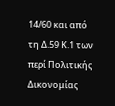14/60 και από τη Δ.59 Κ.1 των περί Πολιτικής Δικονομίας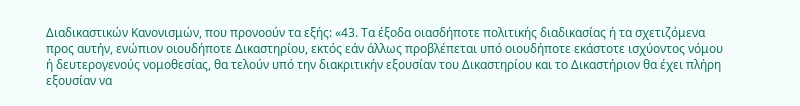Διαδικαστικών Κανονισμών, που προνοούν τα εξής: «43. Τα έξοδα οιασδήποτε πολιτικής διαδικασίας ή τα σχετιζόμενα προς αυτήν, ενώπιον οιουδήποτε Δικαστηρίου, εκτός εάν άλλως προβλέπεται υπό οιουδήποτε εκάστοτε ισχύοντος νόμου ή δευτερογενούς νομοθεσίας, θα τελούν υπό την διακριτικήν εξουσίαν του Δικαστηρίου και το Δικαστήριον θα έχει πλήρη εξουσίαν να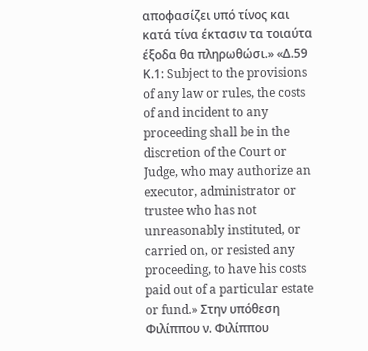αποφασίζει υπό τίνος και κατά τίνα έκτασιν τα τοιαύτα έξοδα θα πληρωθώσι.» «Δ.59 Κ.1: Subject to the provisions of any law or rules, the costs of and incident to any proceeding shall be in the discretion of the Court or Judge, who may authorize an executor, administrator or trustee who has not unreasonably instituted, or carried on, or resisted any proceeding, to have his costs paid out of a particular estate or fund.» Στην υπόθεση Φιλίππου ν. Φιλίππου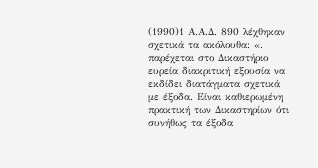(1990)1 Α.Α.Δ. 890 λέχθηκαν σχετικά τα ακόλουθα: «. παρέχεται στο Δικαστήριο ευρεία διακριτική εξουσία να εκδίδει διατάγματα σχετικά με έξοδα. Είναι καθιερωμένη πρακτική των Δικαστηρίων ότι συνήθως τα έξοδα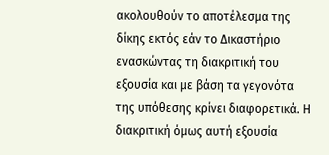ακολουθούν το αποτέλεσμα της δίκης εκτός εάν το Δικαστήριο ενασκώντας τη διακριτική του εξουσία και με βάση τα γεγονότα της υπόθεσης κρίνει διαφορετικά. Η διακριτική όμως αυτή εξουσία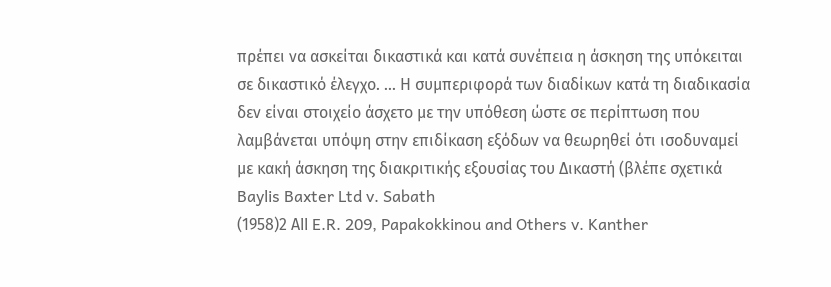πρέπει να ασκείται δικαστικά και κατά συνέπεια η άσκηση της υπόκειται σε δικαστικό έλεγχο. ... Η συμπεριφορά των διαδίκων κατά τη διαδικασία δεν είναι στοιχείο άσχετο με την υπόθεση ώστε σε περίπτωση που λαμβάνεται υπόψη στην επιδίκαση εξόδων να θεωρηθεί ότι ισοδυναμεί με κακή άσκηση της διακριτικής εξουσίας του Δικαστή (βλέπε σχετικά Baylis Baxter Ltd v. Sabath
(1958)2 Αll E.R. 209, Papakokkinou and Others v. Kanther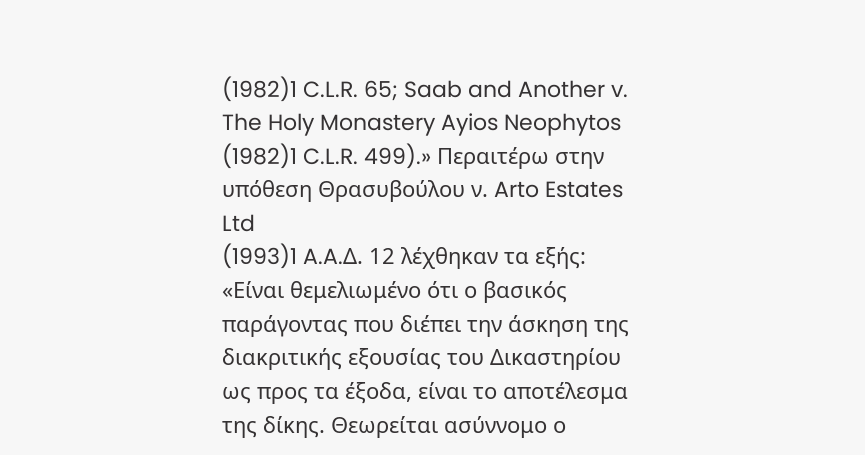(1982)1 C.L.R. 65; Saab and Another v. The Holy Monastery Ayios Neophytos
(1982)1 C.L.R. 499).» Περαιτέρω στην υπόθεση Θρασυβούλου ν. Arto Estates Ltd
(1993)1 A.A.Δ. 12 λέχθηκαν τα εξής: «Είναι θεμελιωμένο ότι ο βασικός παράγοντας που διέπει την άσκηση της διακριτικής εξουσίας του Δικαστηρίου ως προς τα έξοδα, είναι το αποτέλεσμα της δίκης. Θεωρείται ασύννομο ο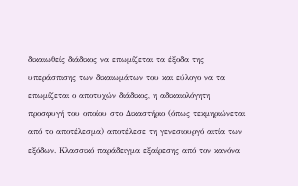δικαιωθείς διάδικος να επωμίζεται τα έξοδα της υπεράσπισης των δικαιωμάτων του και εύλογο να τα επωμίζεται ο αποτυχών διάδικος, η αδικαιολόγητη προσφυγή του οποίου στο Δικαστήριο (όπως τεκμηριώνεται από το αποτέλεσμα) αποτέλεσε τη γενεσιουργό αιτία των εξόδων. Κλασσικό παράδειγμα εξαίρεσης από τον κανόνα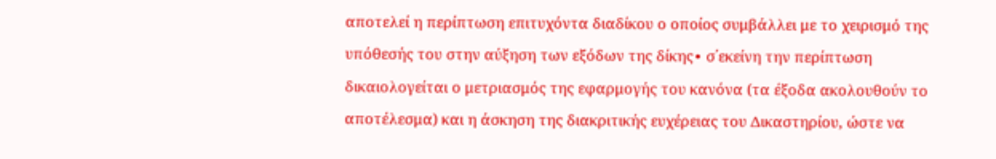αποτελεί η περίπτωση επιτυχόντα διαδίκου ο οποίος συμβάλλει με το χειρισμό της υπόθεσής του στην αύξηση των εξόδων της δίκης∙ σ΄εκείνη την περίπτωση δικαιολογείται ο μετριασμός της εφαρμογής του κανόνα (τα έξοδα ακολουθούν το αποτέλεσμα) και η άσκηση της διακριτικής ευχέρειας του Δικαστηρίου, ώστε να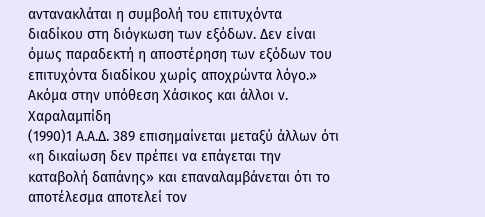αντανακλάται η συμβολή του επιτυχόντα διαδίκου στη διόγκωση των εξόδων. Δεν είναι όμως παραδεκτή η αποστέρηση των εξόδων του επιτυχόντα διαδίκου χωρίς αποχρώντα λόγο.» Ακόμα στην υπόθεση Χάσικος και άλλοι ν. Χαραλαμπίδη
(1990)1 Α.Α.Δ. 389 επισημαίνεται μεταξύ άλλων ότι «η δικαίωση δεν πρέπει να επάγεται την καταβολή δαπάνης» και επαναλαμβάνεται ότι το αποτέλεσμα αποτελεί τον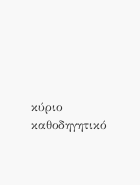κύριο καθοδηγητικό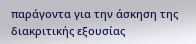παράγοντα για την άσκηση της διακριτικής εξουσίας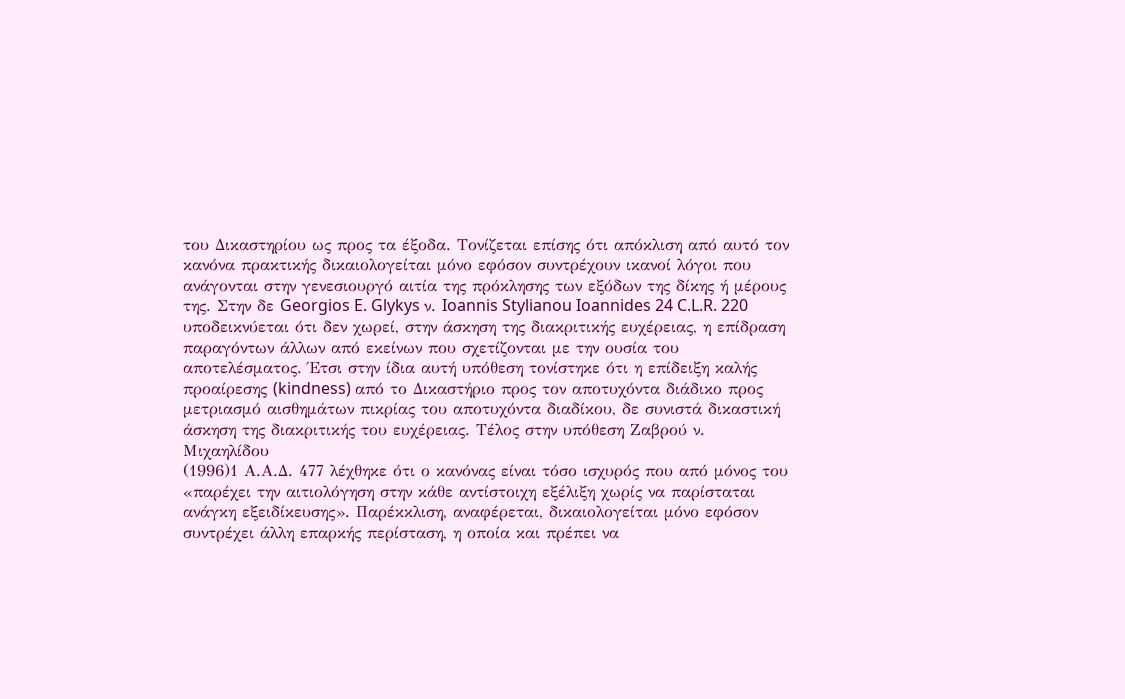του Δικαστηρίου ως προς τα έξοδα. Τονίζεται επίσης ότι απόκλιση από αυτό τον κανόνα πρακτικής δικαιολογείται μόνο εφόσον συντρέχουν ικανοί λόγοι που ανάγονται στην γενεσιουργό αιτία της πρόκλησης των εξόδων της δίκης ή μέρους της. Στην δε Georgios E. Glykys ν. Ioannis Stylianou Ioannides 24 C.L.R. 220 υποδεικνύεται ότι δεν χωρεί, στην άσκηση της διακριτικής ευχέρειας, η επίδραση παραγόντων άλλων από εκείνων που σχετίζονται με την ουσία του αποτελέσματος. Έτσι στην ίδια αυτή υπόθεση τονίστηκε ότι η επίδειξη καλής προαίρεσης (kindness) από το Δικαστήριο προς τον αποτυχόντα διάδικο προς μετριασμό αισθημάτων πικρίας του αποτυχόντα διαδίκου, δε συνιστά δικαστική άσκηση της διακριτικής του ευχέρειας. Τέλος στην υπόθεση Ζαβρού ν. Μιχαηλίδου
(1996)1 Α.Α.Δ. 477 λέχθηκε ότι ο κανόνας είναι τόσο ισχυρός που από μόνος του «παρέχει την αιτιολόγηση στην κάθε αντίστοιχη εξέλιξη χωρίς να παρίσταται ανάγκη εξειδίκευσης». Παρέκκλιση, αναφέρεται, δικαιολογείται μόνο εφόσον συντρέχει άλλη επαρκής περίσταση, η οποία και πρέπει να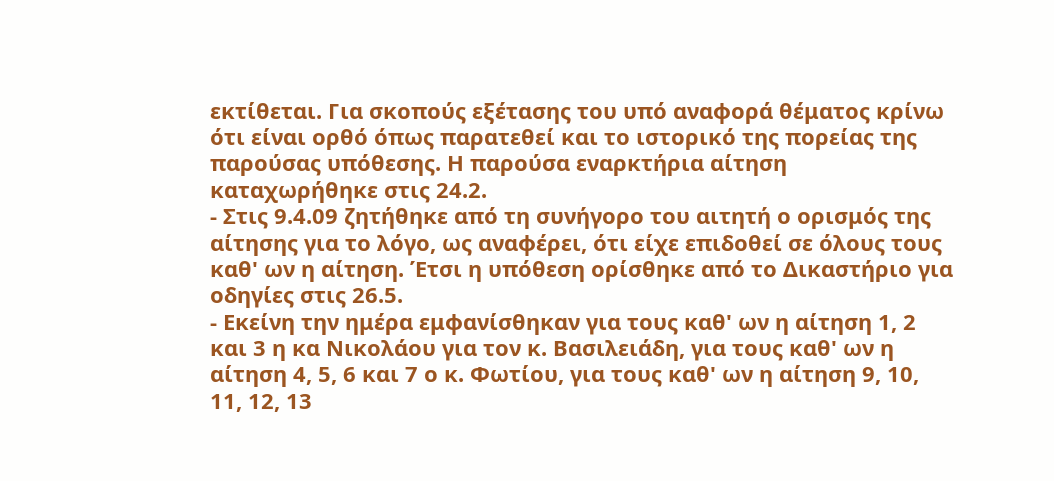εκτίθεται. Για σκοπούς εξέτασης του υπό αναφορά θέματος κρίνω ότι είναι ορθό όπως παρατεθεί και το ιστορικό της πορείας της παρούσας υπόθεσης. Η παρούσα εναρκτήρια αίτηση καταχωρήθηκε στις 24.2.
- Στις 9.4.09 ζητήθηκε από τη συνήγορο του αιτητή ο ορισμός της αίτησης για το λόγο, ως αναφέρει, ότι είχε επιδοθεί σε όλους τους καθ' ων η αίτηση. Έτσι η υπόθεση ορίσθηκε από το Δικαστήριο για οδηγίες στις 26.5.
- Εκείνη την ημέρα εμφανίσθηκαν για τους καθ' ων η αίτηση 1, 2 και 3 η κα Νικολάου για τον κ. Βασιλειάδη, για τους καθ' ων η αίτηση 4, 5, 6 και 7 ο κ. Φωτίου, για τους καθ' ων η αίτηση 9, 10, 11, 12, 13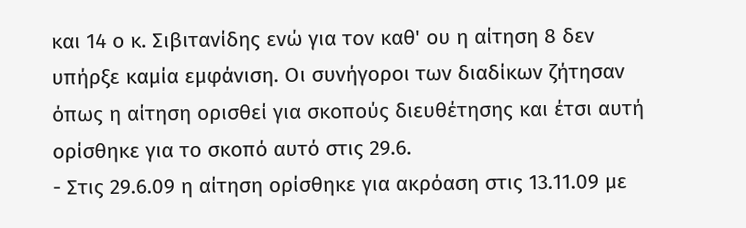και 14 ο κ. Σιβιτανίδης ενώ για τον καθ' ου η αίτηση 8 δεν υπήρξε καμία εμφάνιση. Οι συνήγοροι των διαδίκων ζήτησαν όπως η αίτηση ορισθεί για σκοπούς διευθέτησης και έτσι αυτή ορίσθηκε για το σκοπό αυτό στις 29.6.
- Στις 29.6.09 η αίτηση ορίσθηκε για ακρόαση στις 13.11.09 με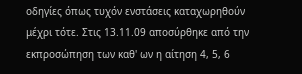οδηγίες όπως τυχόν ενστάσεις καταχωρηθούν μέχρι τότε. Στις 13.11.09 αποσύρθηκε από την εκπροσώπηση των καθ' ων η αίτηση 4, 5, 6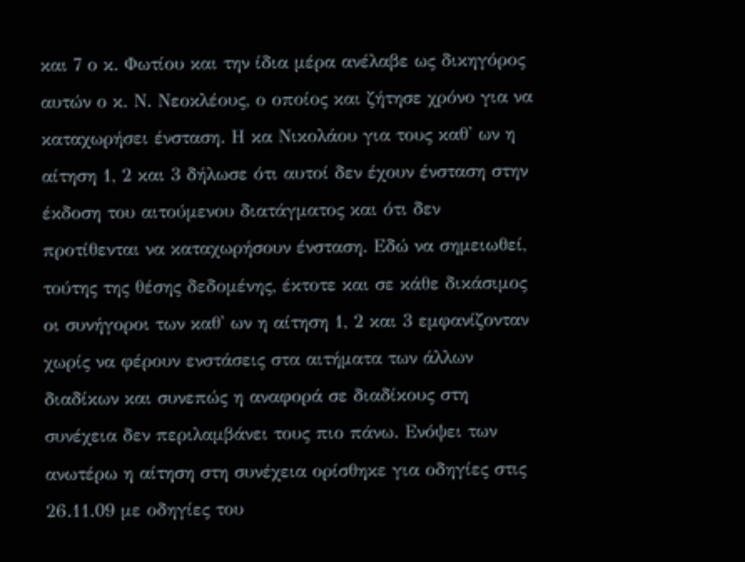και 7 ο κ. Φωτίου και την ίδια μέρα ανέλαβε ως δικηγόρος αυτών ο κ. Ν. Νεοκλέους, ο οποίος και ζήτησε χρόνο για να καταχωρήσει ένσταση. Η κα Νικολάου για τους καθ' ων η αίτηση 1, 2 και 3 δήλωσε ότι αυτοί δεν έχουν ένσταση στην έκδοση του αιτούμενου διατάγματος και ότι δεν προτίθενται να καταχωρήσουν ένσταση. Εδώ να σημειωθεί, τούτης της θέσης δεδομένης, έκτοτε και σε κάθε δικάσιμος οι συνήγοροι των καθ' ων η αίτηση 1, 2 και 3 εμφανίζονταν χωρίς να φέρουν ενστάσεις στα αιτήματα των άλλων διαδίκων και συνεπώς η αναφορά σε διαδίκους στη συνέχεια δεν περιλαμβάνει τους πιο πάνω. Ενόψει των ανωτέρω η αίτηση στη συνέχεια ορίσθηκε για οδηγίες στις 26.11.09 με οδηγίες του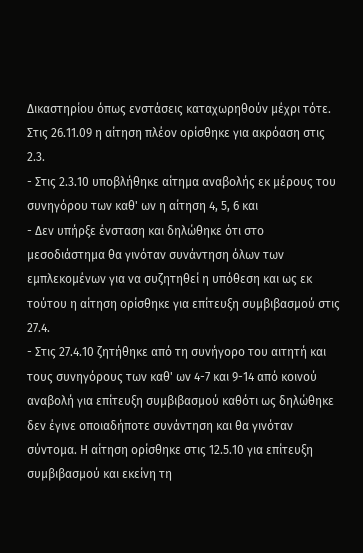Δικαστηρίου όπως ενστάσεις καταχωρηθούν μέχρι τότε. Στις 26.11.09 η αίτηση πλέον ορίσθηκε για ακρόαση στις 2.3.
- Στις 2.3.10 υποβλήθηκε αίτημα αναβολής εκ μέρους του συνηγόρου των καθ' ων η αίτηση 4, 5, 6 και
- Δεν υπήρξε ένσταση και δηλώθηκε ότι στο μεσοδιάστημα θα γινόταν συνάντηση όλων των εμπλεκομένων για να συζητηθεί η υπόθεση και ως εκ τούτου η αίτηση ορίσθηκε για επίτευξη συμβιβασμού στις 27.4.
- Στις 27.4.10 ζητήθηκε από τη συνήγορο του αιτητή και τους συνηγόρους των καθ' ων 4-7 και 9-14 από κοινού αναβολή για επίτευξη συμβιβασμού καθότι ως δηλώθηκε δεν έγινε οποιαδήποτε συνάντηση και θα γινόταν σύντομα. Η αίτηση ορίσθηκε στις 12.5.10 για επίτευξη συμβιβασμού και εκείνη τη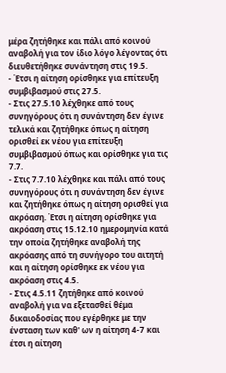μέρα ζητήθηκε και πάλι από κοινού αναβολή για τον ίδιο λόγο λέγοντας ότι διευθετήθηκε συνάντηση στις 19.5.
- Έτσι η αίτηση ορίσθηκε για επίτευξη συμβιβασμού στις 27.5.
- Στις 27.5.10 λέχθηκε από τους συνηγόρους ότι η συνάντηση δεν έγινε τελικά και ζητήθηκε όπως η αίτηση ορισθεί εκ νέου για επίτευξη συμβιβασμού όπως και ορίσθηκε για τις 7.7.
- Στις 7.7.10 λέχθηκε και πάλι από τους συνηγόρους ότι η συνάντηση δεν έγινε και ζητήθηκε όπως η αίτηση ορισθεί για ακρόαση. Έτσι η αίτηση ορίσθηκε για ακρόαση στις 15.12.10 ημερομηνία κατά την οποία ζητήθηκε αναβολή της ακρόασης από τη συνήγορο του αιτητή και η αίτηση ορίσθηκε εκ νέου για ακρόαση στις 4.5.
- Στις 4.5.11 ζητήθηκε από κοινού αναβολή για να εξετασθεί θέμα δικαιοδοσίας που εγέρθηκε με την ένσταση των καθ' ων η αίτηση 4-7 και έτσι η αίτηση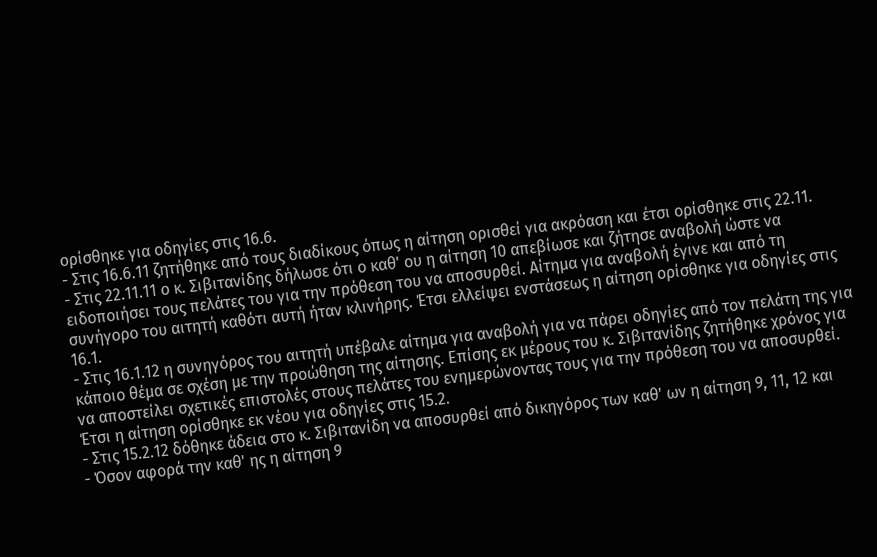ορίσθηκε για οδηγίες στις 16.6.
- Στις 16.6.11 ζητήθηκε από τους διαδίκους όπως η αίτηση ορισθεί για ακρόαση και έτσι ορίσθηκε στις 22.11.
- Στις 22.11.11 ο κ. Σιβιτανίδης δήλωσε ότι ο καθ' ου η αίτηση 10 απεβίωσε και ζήτησε αναβολή ώστε να ειδοποιήσει τους πελάτες του για την πρόθεση του να αποσυρθεί. Αίτημα για αναβολή έγινε και από τη συνήγορο του αιτητή καθότι αυτή ήταν κλινήρης. Έτσι ελλείψει ενστάσεως η αίτηση ορίσθηκε για οδηγίες στις 16.1.
- Στις 16.1.12 η συνηγόρος του αιτητή υπέβαλε αίτημα για αναβολή για να πάρει οδηγίες από τον πελάτη της για κάποιο θέμα σε σχέση με την προώθηση της αίτησης. Επίσης εκ μέρους του κ. Σιβιτανίδης ζητήθηκε χρόνος για να αποστείλει σχετικές επιστολές στους πελάτες του ενημερώνοντας τους για την πρόθεση του να αποσυρθεί. Έτσι η αίτηση ορίσθηκε εκ νέου για οδηγίες στις 15.2.
- Στις 15.2.12 δόθηκε άδεια στο κ. Σιβιτανίδη να αποσυρθεί από δικηγόρος των καθ' ων η αίτηση 9, 11, 12 και
- Όσον αφορά την καθ' ης η αίτηση 9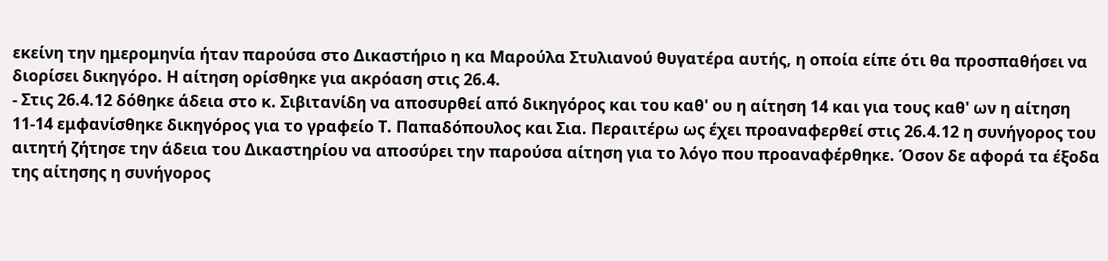εκείνη την ημερομηνία ήταν παρούσα στο Δικαστήριο η κα Μαρούλα Στυλιανού θυγατέρα αυτής, η οποία είπε ότι θα προσπαθήσει να διορίσει δικηγόρο. Η αίτηση ορίσθηκε για ακρόαση στις 26.4.
- Στις 26.4.12 δόθηκε άδεια στο κ. Σιβιτανίδη να αποσυρθεί από δικηγόρος και του καθ' ου η αίτηση 14 και για τους καθ' ων η αίτηση 11-14 εμφανίσθηκε δικηγόρος για το γραφείο Τ. Παπαδόπουλος και Σια. Περαιτέρω ως έχει προαναφερθεί στις 26.4.12 η συνήγορος του αιτητή ζήτησε την άδεια του Δικαστηρίου να αποσύρει την παρούσα αίτηση για το λόγο που προαναφέρθηκε. Όσον δε αφορά τα έξοδα της αίτησης η συνήγορος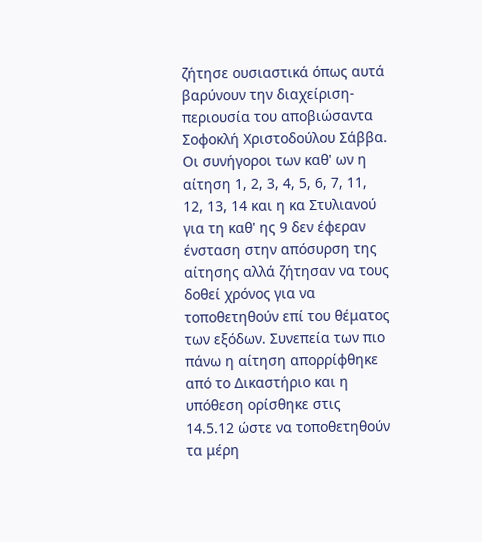ζήτησε ουσιαστικά όπως αυτά βαρύνουν την διαχείριση-περιουσία του αποβιώσαντα Σοφοκλή Χριστοδούλου Σάββα. Οι συνήγοροι των καθ' ων η αίτηση 1, 2, 3, 4, 5, 6, 7, 11, 12, 13, 14 και η κα Στυλιανού για τη καθ' ης 9 δεν έφεραν ένσταση στην απόσυρση της αίτησης αλλά ζήτησαν να τους δοθεί χρόνος για να τοποθετηθούν επί του θέματος των εξόδων. Συνεπεία των πιο πάνω η αίτηση απορρίφθηκε από το Δικαστήριο και η υπόθεση ορίσθηκε στις 14.5.12 ώστε να τοποθετηθούν τα μέρη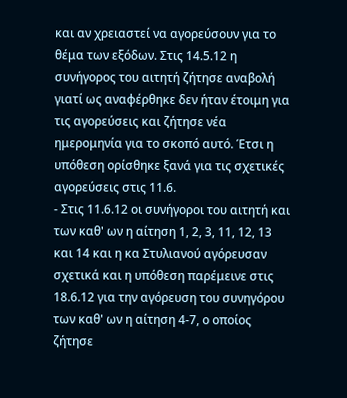και αν χρειαστεί να αγορεύσουν για το θέμα των εξόδων. Στις 14.5.12 η συνήγορος του αιτητή ζήτησε αναβολή γιατί ως αναφέρθηκε δεν ήταν έτοιμη για τις αγορεύσεις και ζήτησε νέα ημερομηνία για το σκοπό αυτό. Έτσι η υπόθεση ορίσθηκε ξανά για τις σχετικές αγορεύσεις στις 11.6.
- Στις 11.6.12 οι συνήγοροι του αιτητή και των καθ' ων η αίτηση 1, 2, 3, 11, 12, 13 και 14 και η κα Στυλιανού αγόρευσαν σχετικά και η υπόθεση παρέμεινε στις 18.6.12 για την αγόρευση του συνηγόρου των καθ' ων η αίτηση 4-7, ο οποίος ζήτησε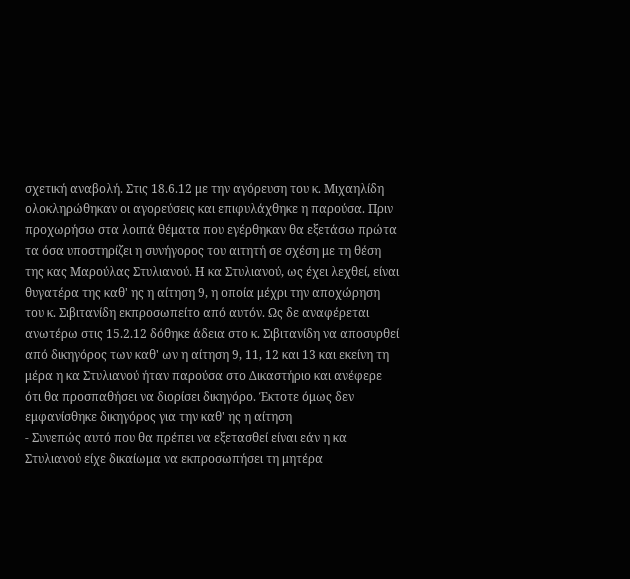σχετική αναβολή. Στις 18.6.12 με την αγόρευση του κ. Μιχαηλίδη ολοκληρώθηκαν οι αγορεύσεις και επιφυλάχθηκε η παρούσα. Πριν προχωρήσω στα λοιπά θέματα που εγέρθηκαν θα εξετάσω πρώτα τα όσα υποστηρίζει η συνήγορος του αιτητή σε σχέση με τη θέση της κας Μαρούλας Στυλιανού. Η κα Στυλιανού, ως έχει λεχθεί, είναι θυγατέρα της καθ' ης η αίτηση 9, η οποία μέχρι την αποχώρηση του κ. Σιβιτανίδη εκπροσωπείτο από αυτόν. Ως δε αναφέρεται ανωτέρω στις 15.2.12 δόθηκε άδεια στο κ. Σιβιτανίδη να αποσυρθεί από δικηγόρος των καθ' ων η αίτηση 9, 11, 12 και 13 και εκείνη τη μέρα η κα Στυλιανού ήταν παρούσα στο Δικαστήριο και ανέφερε ότι θα προσπαθήσει να διορίσει δικηγόρο. Έκτοτε όμως δεν εμφανίσθηκε δικηγόρος για την καθ' ης η αίτηση
- Συνεπώς αυτό που θα πρέπει να εξετασθεί είναι εάν η κα Στυλιανού είχε δικαίωμα να εκπροσωπήσει τη μητέρα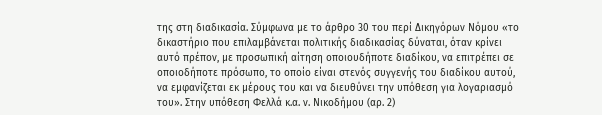της στη διαδικασία. Σύμφωνα με το άρθρο 30 του περί Δικηγόρων Νόμου «το δικαστήριο που επιλαμβάνεται πολιτικής διαδικασίας δύναται, όταν κρίνει αυτό πρέπον, με προσωπική αίτηση οποιουδήποτε διαδίκου, να επιτρέπει σε οποιοδήποτε πρόσωπο, το οποίο είναι στενός συγγενής του διαδίκου αυτού, να εμφανίζεται εκ μέρους του και να διευθύνει την υπόθεση για λογαριασμό του». Στην υπόθεση Φελλά κ.α. ν. Νικοδήμου (αρ. 2)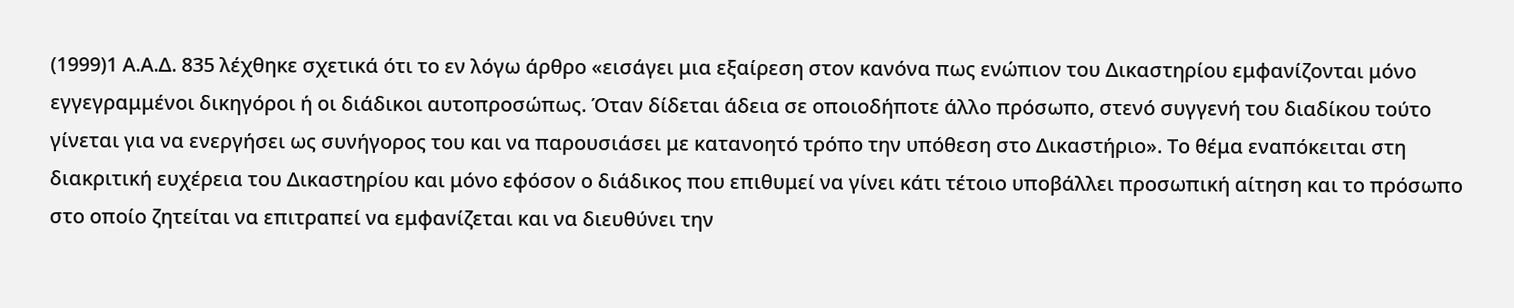(1999)1 Α.Α.Δ. 835 λέχθηκε σχετικά ότι το εν λόγω άρθρο «εισάγει μια εξαίρεση στον κανόνα πως ενώπιον του Δικαστηρίου εμφανίζονται μόνο εγγεγραμμένοι δικηγόροι ή οι διάδικοι αυτοπροσώπως. Όταν δίδεται άδεια σε οποιοδήποτε άλλο πρόσωπο, στενό συγγενή του διαδίκου τούτο γίνεται για να ενεργήσει ως συνήγορος του και να παρουσιάσει με κατανοητό τρόπο την υπόθεση στο Δικαστήριο». Το θέμα εναπόκειται στη διακριτική ευχέρεια του Δικαστηρίου και μόνο εφόσον ο διάδικος που επιθυμεί να γίνει κάτι τέτοιο υποβάλλει προσωπική αίτηση και το πρόσωπο στο οποίο ζητείται να επιτραπεί να εμφανίζεται και να διευθύνει την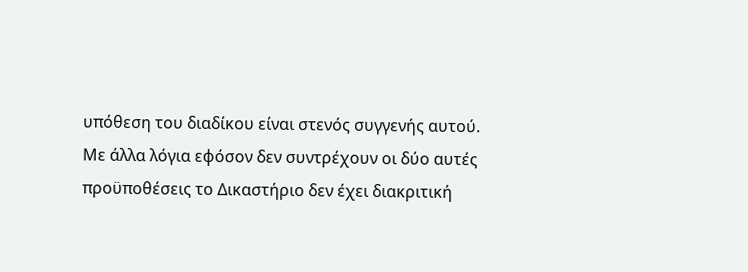υπόθεση του διαδίκου είναι στενός συγγενής αυτού. Με άλλα λόγια εφόσον δεν συντρέχουν οι δύο αυτές προϋποθέσεις το Δικαστήριο δεν έχει διακριτική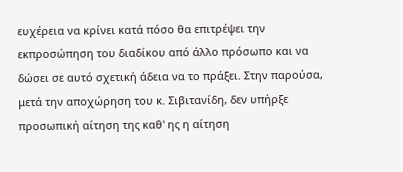ευχέρεια να κρίνει κατά πόσο θα επιτρέψει την εκπροσώπηση του διαδίκου από άλλο πρόσωπο και να δώσει σε αυτό σχετική άδεια να το πράξει. Στην παρούσα, μετά την αποχώρηση του κ. Σιβιτανίδη, δεν υπήρξε προσωπική αίτηση της καθ' ης η αίτηση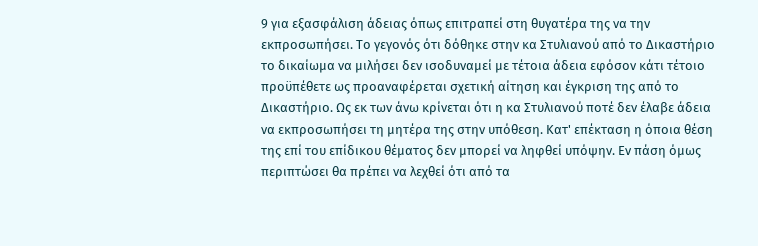9 για εξασφάλιση άδειας όπως επιτραπεί στη θυγατέρα της να την εκπροσωπήσει. Το γεγονός ότι δόθηκε στην κα Στυλιανού από το Δικαστήριο το δικαίωμα να μιλήσει δεν ισοδυναμεί με τέτοια άδεια εφόσον κάτι τέτοιο προϋπέθετε ως προαναφέρεται σχετική αίτηση και έγκριση της από το Δικαστήριο. Ως εκ των άνω κρίνεται ότι η κα Στυλιανού ποτέ δεν έλαβε άδεια να εκπροσωπήσει τη μητέρα της στην υπόθεση. Κατ' επέκταση η όποια θέση της επί του επίδικου θέματος δεν μπορεί να ληφθεί υπόψην. Εν πάση όμως περιπτώσει θα πρέπει να λεχθεί ότι από τα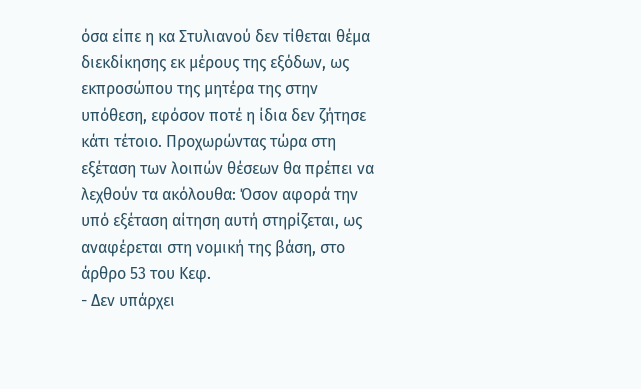όσα είπε η κα Στυλιανού δεν τίθεται θέμα διεκδίκησης εκ μέρους της εξόδων, ως εκπροσώπου της μητέρα της στην υπόθεση, εφόσον ποτέ η ίδια δεν ζήτησε κάτι τέτοιο. Προχωρώντας τώρα στη εξέταση των λοιπών θέσεων θα πρέπει να λεχθούν τα ακόλουθα: Όσον αφορά την υπό εξέταση αίτηση αυτή στηρίζεται, ως αναφέρεται στη νομική της βάση, στο άρθρο 53 του Κεφ.
- Δεν υπάρχει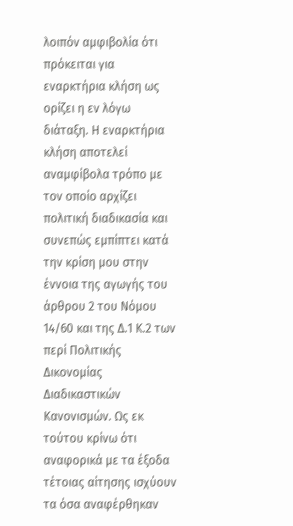λοιπόν αμφιβολία ότι πρόκειται για εναρκτήρια κλήση ως ορίζει η εν λόγω διάταξη. Η εναρκτήρια κλήση αποτελεί αναμφίβολα τρόπο με τον οποίο αρχίζει πολιτική διαδικασία και συνεπώς εμπίπτει κατά την κρίση μου στην έννοια της αγωγής του άρθρου 2 του Νόμου 14/60 και της Δ.1 Κ.2 των περί Πολιτικής Δικονομίας Διαδικαστικών Κανονισμών. Ως εκ τούτου κρίνω ότι αναφορικά με τα έξοδα τέτοιας αίτησης ισχύουν τα όσα αναφέρθηκαν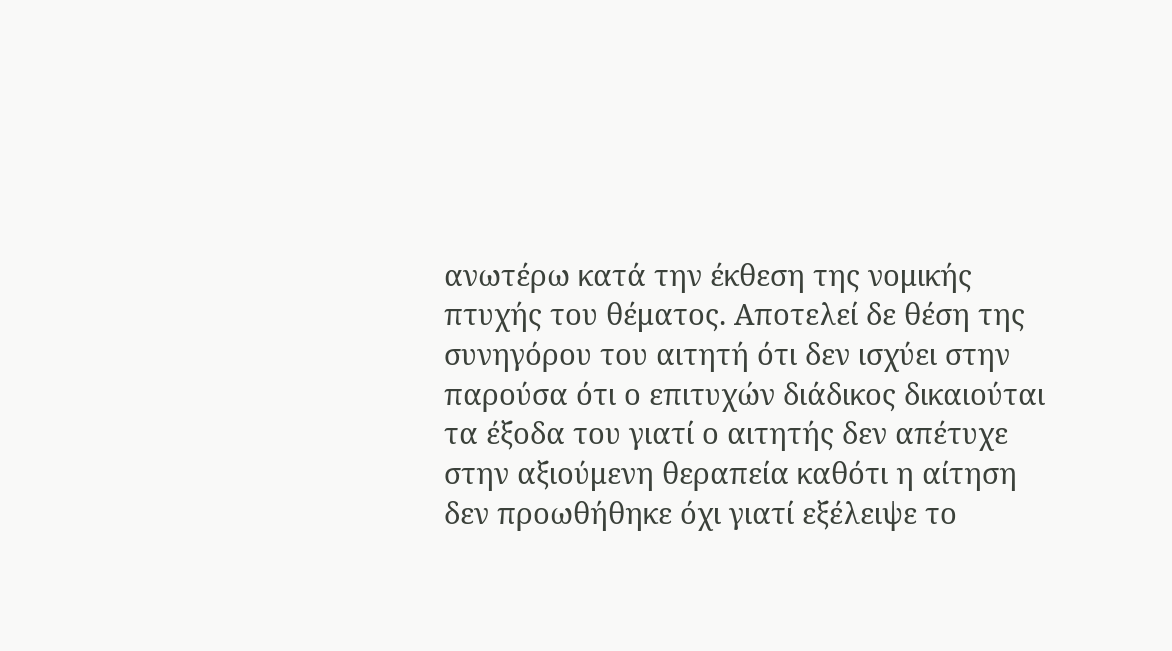ανωτέρω κατά την έκθεση της νομικής πτυχής του θέματος. Αποτελεί δε θέση της συνηγόρου του αιτητή ότι δεν ισχύει στην παρούσα ότι ο επιτυχών διάδικος δικαιούται τα έξοδα του γιατί ο αιτητής δεν απέτυχε στην αξιούμενη θεραπεία καθότι η αίτηση δεν προωθήθηκε όχι γιατί εξέλειψε το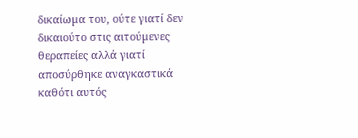δικαίωµα του, ούτε γιατί δεν δικαιούτο στις αιτούµενες θεραπείες αλλά γιατί αποσύρθηκε αναγκαστικά καθότι αυτός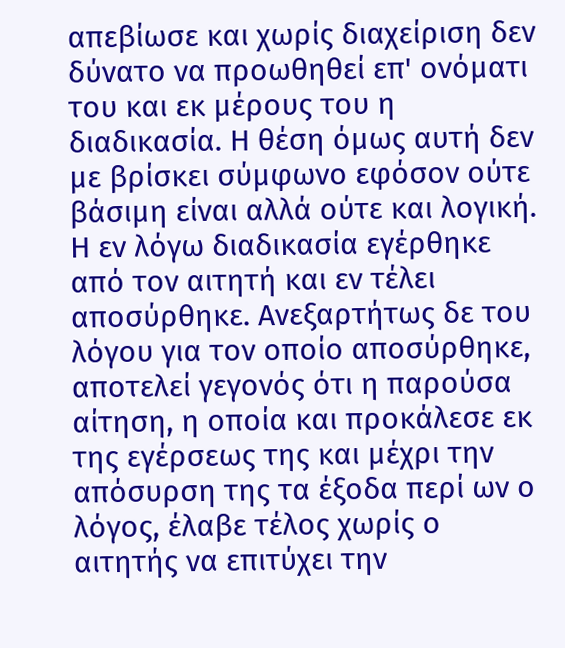απεβίωσε και χωρίς διαχείριση δεν δύνατο να προωθηθεί επ' ονόµατι του και εκ µέρους του η διαδικασία. Η θέση όμως αυτή δεν με βρίσκει σύμφωνο εφόσον ούτε βάσιμη είναι αλλά ούτε και λογική. Η εν λόγω διαδικασία εγέρθηκε από τον αιτητή και εν τέλει αποσύρθηκε. Ανεξαρτήτως δε του λόγου για τον οποίο αποσύρθηκε, αποτελεί γεγονός ότι η παρούσα αίτηση, η οποία και προκάλεσε εκ της εγέρσεως της και μέχρι την απόσυρση της τα έξοδα περί ων ο λόγος, έλαβε τέλος χωρίς ο αιτητής να επιτύχει την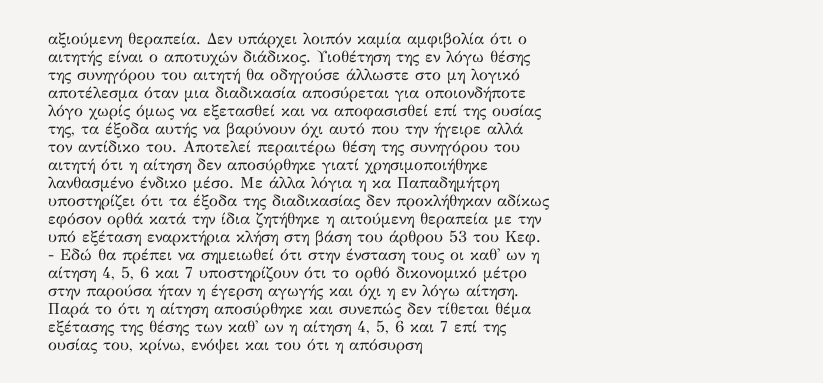αξιούμενη θεραπεία. Δεν υπάρχει λοιπόν καμία αμφιβολία ότι ο αιτητής είναι ο αποτυχών διάδικος. Υιοθέτηση της εν λόγω θέσης της συνηγόρου του αιτητή θα οδηγούσε άλλωστε στο μη λογικό αποτέλεσμα όταν μια διαδικασία αποσύρεται για οποιονδήποτε λόγο χωρίς όμως να εξετασθεί και να αποφασισθεί επί της ουσίας της, τα έξοδα αυτής να βαρύνουν όχι αυτό που την ήγειρε αλλά τον αντίδικο του. Αποτελεί περαιτέρω θέση της συνηγόρου του αιτητή ότι η αίτηση δεν αποσύρθηκε γιατί χρησιμοποιήθηκε λανθασμένο ένδικο μέσο. Με άλλα λόγια η κα Παπαδημήτρη υποστηρίζει ότι τα έξοδα της διαδικασίας δεν προκλήθηκαν αδίκως εφόσον ορθά κατά την ίδια ζητήθηκε η αιτούμενη θεραπεία με την υπό εξέταση εναρκτήρια κλήση στη βάση του άρθρου 53 του Κεφ.
- Εδώ θα πρέπει να σημειωθεί ότι στην ένσταση τους οι καθ' ων η αίτηση 4, 5, 6 και 7 υποστηρίζουν ότι το ορθό δικονομικό μέτρο στην παρούσα ήταν η έγερση αγωγής και όχι η εν λόγω αίτηση. Παρά το ότι η αίτηση αποσύρθηκε και συνεπώς δεν τίθεται θέμα εξέτασης της θέσης των καθ' ων η αίτηση 4, 5, 6 και 7 επί της ουσίας του, κρίνω, ενόψει και του ότι η απόσυρση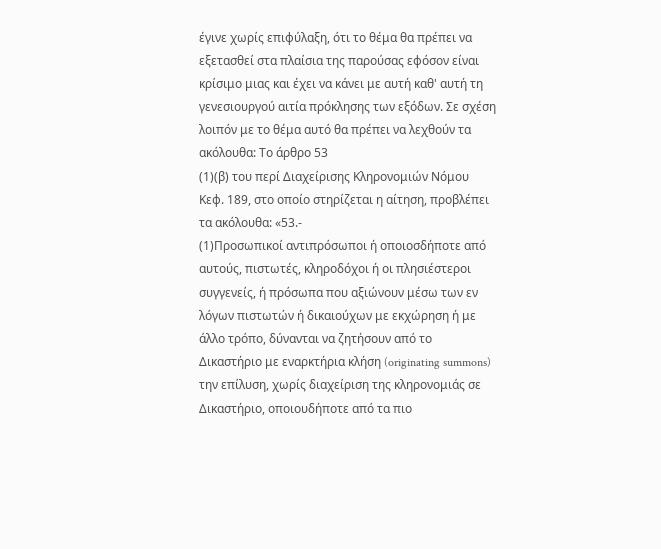έγινε χωρίς επιφύλαξη, ότι το θέμα θα πρέπει να εξετασθεί στα πλαίσια της παρούσας εφόσον είναι κρίσιμο μιας και έχει να κάνει με αυτή καθ' αυτή τη γενεσιουργού αιτία πρόκλησης των εξόδων. Σε σχέση λοιπόν με το θέμα αυτό θα πρέπει να λεχθούν τα ακόλουθα: Το άρθρο 53
(1)(β) του περί Διαχείρισης Κληρονομιών Νόμου Κεφ. 189, στο οποίο στηρίζεται η αίτηση, προβλέπει τα ακόλουθα: «53.-
(1)Προσωπικοί αντιπρόσωποι ή οποιοσδήποτε από αυτούς, πιστωτές, κληροδόχοι ή οι πλησιέστεροι συγγενείς, ή πρόσωπα που αξιώνουν μέσω των εν λόγων πιστωτών ή δικαιούχων με εκχώρηση ή με άλλο τρόπο, δύνανται να ζητήσουν από το Δικαστήριο με εναρκτήρια κλήση (originating summons) την επίλυση, χωρίς διαχείριση της κληρονομιάς σε Δικαστήριο, οποιουδήποτε από τα πιο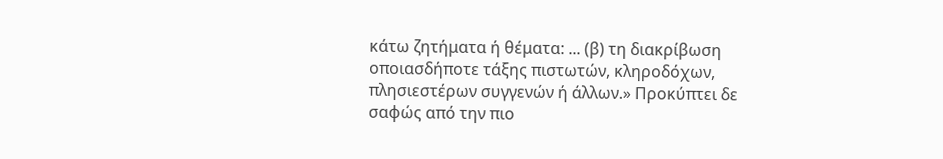κάτω ζητήματα ή θέματα: ... (β) τη διακρίβωση οποιασδήποτε τάξης πιστωτών, κληροδόχων, πλησιεστέρων συγγενών ή άλλων.» Προκύπτει δε σαφώς από την πιο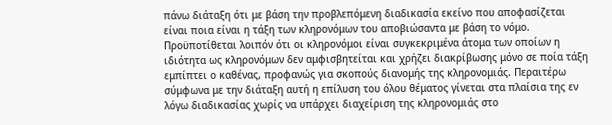πάνω διάταξη ότι με βάση την προβλεπόμενη διαδικασία εκείνο που αποφασίζεται είναι ποια είναι η τάξη των κληρονόμων του αποβιώσαντα με βάση το νόμο. Προϋποτίθεται λοιπόν ότι οι κληρονόμοι είναι συγκεκριμένα άτομα των οποίων η ιδιότητα ως κληρονόμων δεν αμφισβητείται και χρήζει διακρίβωσης μόνο σε ποία τάξη εμπίπτει ο καθένας, προφανώς για σκοπούς διανομής της κληρονομιάς. Περαιτέρω σύμφωνα με την διάταξη αυτή η επίλυση του όλου θέματος γίνεται στα πλαίσια της εν λόγω διαδικασίας χωρίς να υπάρχει διαχείριση της κληρονομιάς στο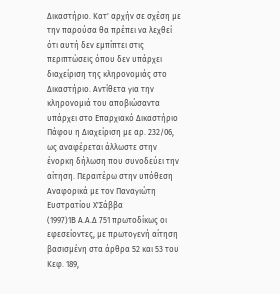Δικαστήριο. Κατ' αρχήν σε σχέση με την παρούσα θα πρέπει να λεχθεί ότι αυτή δεν εμπίπτει στις περιπτώσεις όπου δεν υπάρχει διαχείριση της κληρονομιάς στο Δικαστήριο. Αντίθετα για την κληρονομιά του αποβιώσαντα υπάρχει στο Επαρχιακό Δικαστήριο Πάφου η Διαχείριση με αρ. 232/06, ως αναφέρεται άλλωστε στην ένορκη δήλωση που συνοδεύει την αίτηση. Περαιτέρω στην υπόθεση Αναφορικά με τον Παναγιώτη Ευστρατίου Χ'Σάββα
(1997)1Β Α.Α.Δ 751 πρωτοδίκως οι εφεσείοντες, με πρωτογενή αίτηση βασισμένη στα άρθρα 52 και 53 του Κεφ. 189,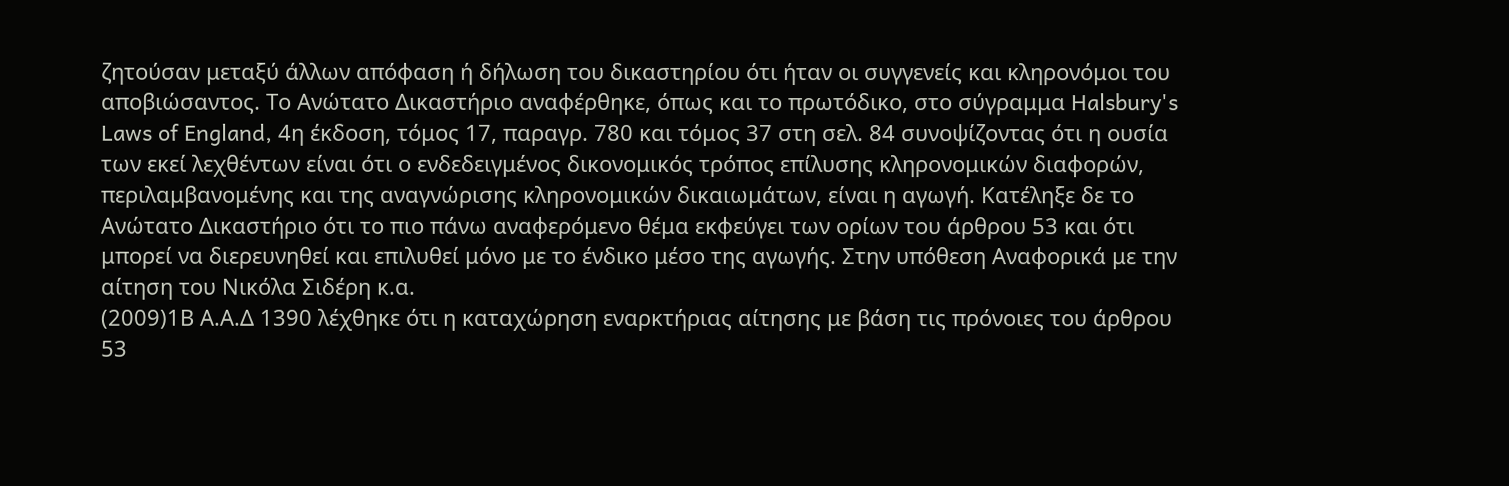ζητούσαν μεταξύ άλλων απόφαση ή δήλωση του δικαστηρίου ότι ήταν οι συγγενείς και κληρονόμοι του αποβιώσαντος. Το Ανώτατο Δικαστήριο αναφέρθηκε, όπως και το πρωτόδικο, στο σύγραμμα Halsbury's Laws of England, 4η έκδοση, τόμος 17, παραγρ. 780 και τόμος 37 στη σελ. 84 συνοψίζοντας ότι η ουσία των εκεί λεχθέντων είναι ότι ο ενδεδειγμένος δικονομικός τρόπος επίλυσης κληρονομικών διαφορών, περιλαμβανομένης και της αναγνώρισης κληρονομικών δικαιωμάτων, είναι η αγωγή. Κατέληξε δε το Ανώτατο Δικαστήριο ότι το πιο πάνω αναφερόμενο θέμα εκφεύγει των ορίων του άρθρου 53 και ότι μπορεί να διερευνηθεί και επιλυθεί μόνο με το ένδικο μέσο της αγωγής. Στην υπόθεση Αναφορικά με την αίτηση του Νικόλα Σιδέρη κ.α.
(2009)1Β Α.Α.Δ 1390 λέχθηκε ότι η καταχώρηση εναρκτήριας αίτησης με βάση τις πρόνοιες του άρθρου 53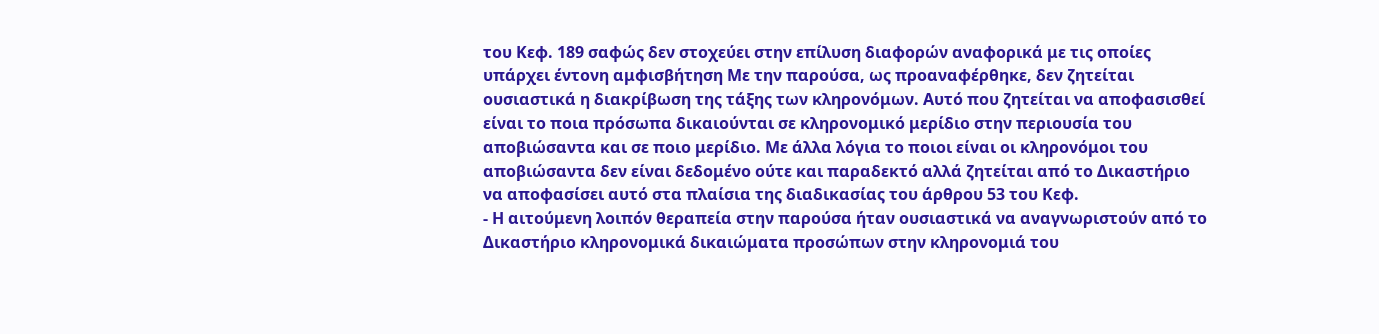του Κεφ. 189 σαφώς δεν στοχεύει στην επίλυση διαφορών αναφορικά με τις οποίες υπάρχει έντονη αμφισβήτηση Με την παρούσα, ως προαναφέρθηκε, δεν ζητείται ουσιαστικά η διακρίβωση της τάξης των κληρονόμων. Αυτό που ζητείται να αποφασισθεί είναι το ποια πρόσωπα δικαιούνται σε κληρονομικό μερίδιο στην περιουσία του αποβιώσαντα και σε ποιο μερίδιο. Με άλλα λόγια το ποιοι είναι οι κληρονόμοι του αποβιώσαντα δεν είναι δεδομένο ούτε και παραδεκτό αλλά ζητείται από το Δικαστήριο να αποφασίσει αυτό στα πλαίσια της διαδικασίας του άρθρου 53 του Κεφ.
- Η αιτούμενη λοιπόν θεραπεία στην παρούσα ήταν ουσιαστικά να αναγνωριστούν από το Δικαστήριο κληρονομικά δικαιώματα προσώπων στην κληρονομιά του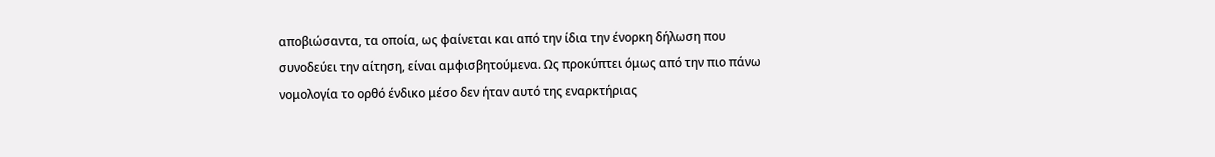αποβιώσαντα, τα οποία, ως φαίνεται και από την ίδια την ένορκη δήλωση που συνοδεύει την αίτηση, είναι αμφισβητούμενα. Ως προκύπτει όμως από την πιο πάνω νομολογία το ορθό ένδικο μέσο δεν ήταν αυτό της εναρκτήριας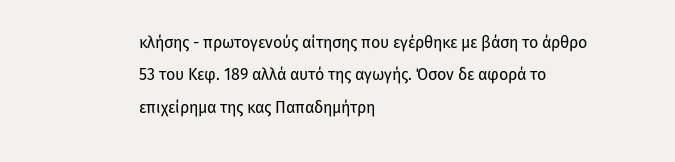κλήσης - πρωτογενούς αίτησης που εγέρθηκε με βάση το άρθρο 53 του Κεφ. 189 αλλά αυτό της αγωγής. Όσον δε αφορά το επιχείρημα της κας Παπαδημήτρη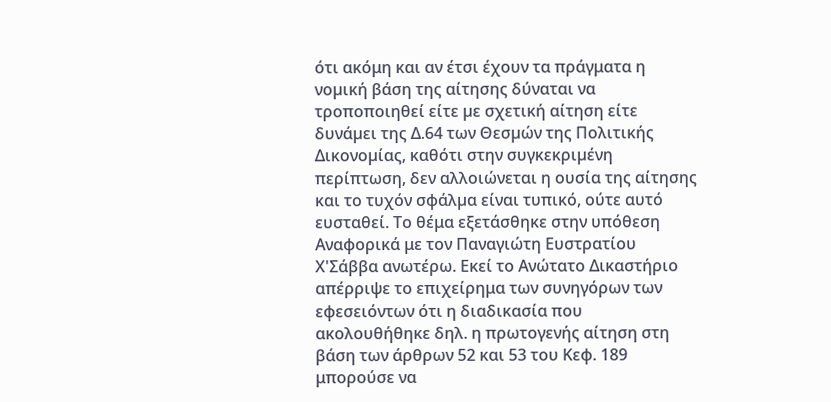ότι ακόμη και αν έτσι έχουν τα πράγματα η νοµική βάση της αίτησης δύναται να τροποποιηθεί είτε µε σχετική αίτηση είτε δυνάµει της Δ.64 των Θεσµών της Πολιτικής Δικονοµίας, καθότι στην συγκεκριµένη περίπτωση, δεν αλλοιώνεται η ουσία της αίτησης και το τυχόν σφάλµα είναι τυπικό, ούτε αυτό ευσταθεί. Το θέμα εξετάσθηκε στην υπόθεση Αναφορικά με τον Παναγιώτη Ευστρατίου Χ'Σάββα ανωτέρω. Εκεί το Ανώτατο Δικαστήριο απέρριψε το επιχείρημα των συνηγόρων των εφεσειόντων ότι η διαδικασία που ακολουθήθηκε δηλ. η πρωτογενής αίτηση στη βάση των άρθρων 52 και 53 του Κεφ. 189 μπορούσε να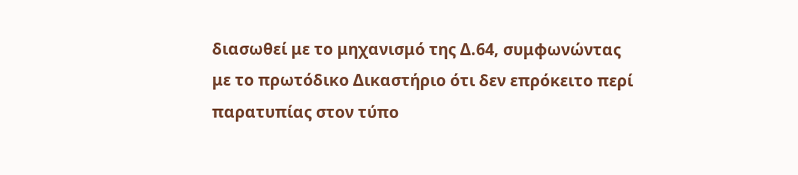διασωθεί με το μηχανισμό της Δ.64, συμφωνώντας με το πρωτόδικο Δικαστήριο ότι δεν επρόκειτο περί παρατυπίας στον τύπο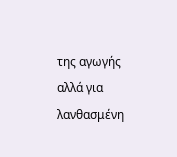της αγωγής αλλά για λανθασμένη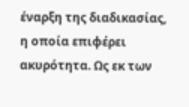έναρξη της διαδικασίας, η οποία επιφέρει ακυρότητα. Ως εκ των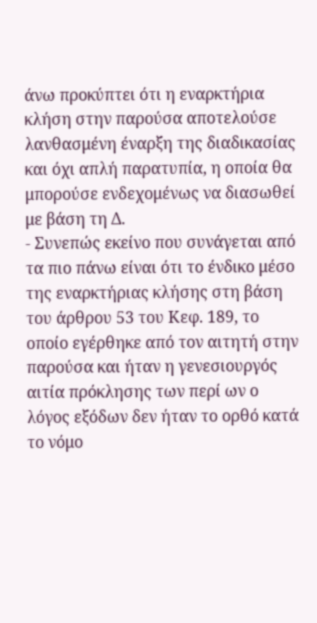άνω προκύπτει ότι η εναρκτήρια κλήση στην παρούσα αποτελούσε λανθασμένη έναρξη της διαδικασίας και όχι απλή παρατυπία, η οποία θα μπορούσε ενδεχομένως να διασωθεί με βάση τη Δ.
- Συνεπώς εκείνο που συνάγεται από τα πιο πάνω είναι ότι το ένδικο μέσο της εναρκτήριας κλήσης στη βάση του άρθρου 53 του Κεφ. 189, το οποίο εγέρθηκε από τον αιτητή στην παρούσα και ήταν η γενεσιουργός αιτία πρόκλησης των περί ων ο λόγος εξόδων δεν ήταν το ορθό κατά το νόμο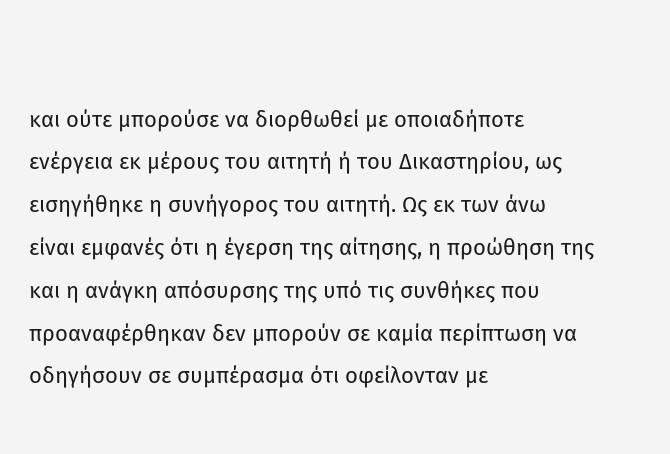και ούτε μπορούσε να διορθωθεί με οποιαδήποτε ενέργεια εκ μέρους του αιτητή ή του Δικαστηρίου, ως εισηγήθηκε η συνήγορος του αιτητή. Ως εκ των άνω είναι εμφανές ότι η έγερση της αίτησης, η προώθηση της και η ανάγκη απόσυρσης της υπό τις συνθήκες που προαναφέρθηκαν δεν μπορούν σε καμία περίπτωση να οδηγήσουν σε συμπέρασμα ότι οφείλονταν με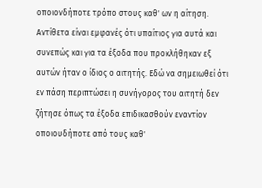οποιονδήποτε τρόπο στους καθ' ων η αίτηση. Αντίθετα είναι εμφανές ότι υπαίτιος για αυτά και συνεπώς και για τα έξοδα που προκλήθηκαν εξ αυτών ήταν ο ίδιος ο αιτητής. Εδώ να σημειωθεί ότι εν πάση περιπτώσει η συνήγορος του αιτητή δεν ζήτησε όπως τα έξοδα επιδικασθούν εναντίον οποιουδήποτε από τους καθ'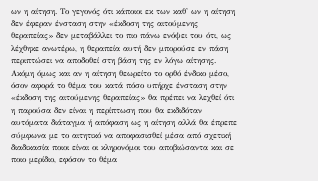ων η αίτηση. Το γεγονός ότι κάποιοι εκ των καθ' ων η αίτηση δεν έφεραν ένσταση στην «έκδοση της αιτούμενης θεραπείας» δεν μεταβάλλει το πιο πάνω ενόψει του ότι, ως λέχθηκε ανωτέρω, η θεραπεία αυτή δεν μπορούσε εν πάση περιπτώσει να αποδοθεί στη βάση της εν λόγω αίτησης. Ακόμη όμως και αν η αίτηση θεωρείτο το ορθό ένδικο μέσο, όσον αφορά το θέμα του κατά πόσο υπήρχε ένσταση στην «έκδοση της αιτούμενης θεραπείας» θα πρέπει να λεχθεί ότι η παρούσα δεν είναι η περίπτωση που θα εκδιδόταν αυτόματα διάταγμα ή απόφαση ως η αίτηση αλλά θα έπρεπε σύμφωνα με το αιτητικό να αποφασισθεί μέσα από σχετική διαδικασία ποιοι είναι οι κληρονόμοι του αποβιώσαντα και σε ποιο μερίδιο, εφόσον το θέμα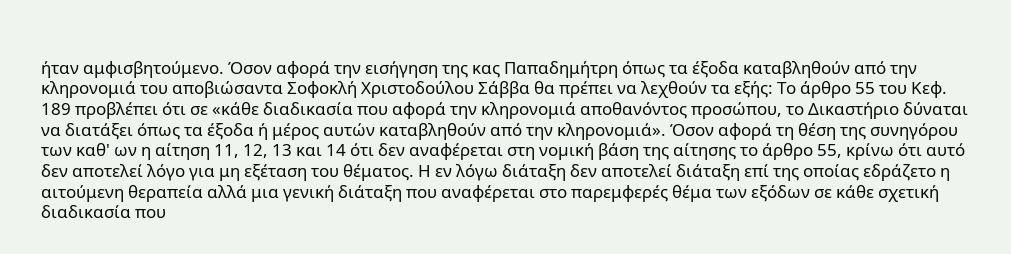ήταν αμφισβητούμενο. Όσον αφορά την εισήγηση της κας Παπαδημήτρη όπως τα έξοδα καταβληθούν από την κληρονομιά του αποβιώσαντα Σοφοκλή Χριστοδούλου Σάββα θα πρέπει να λεχθούν τα εξής: Το άρθρο 55 του Κεφ. 189 προβλέπει ότι σε «κάθε διαδικασία που αφορά την κληρονομιά αποθανόντος προσώπου, το Δικαστήριο δύναται να διατάξει όπως τα έξοδα ή μέρος αυτών καταβληθούν από την κληρονομιά». Όσον αφορά τη θέση της συνηγόρου των καθ' ων η αίτηση 11, 12, 13 και 14 ότι δεν αναφέρεται στη νοµική βάση της αίτησης το άρθρο 55, κρίνω ότι αυτό δεν αποτελεί λόγο για μη εξέταση του θέματος. Η εν λόγω διάταξη δεν αποτελεί διάταξη επί της οποίας εδράζετο η αιτούμενη θεραπεία αλλά μια γενική διάταξη που αναφέρεται στο παρεμφερές θέμα των εξόδων σε κάθε σχετική διαδικασία που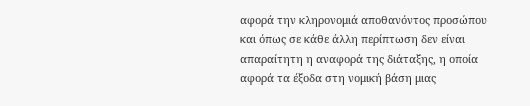αφορά την κληρονομιά αποθανόντος προσώπου και όπως σε κάθε άλλη περίπτωση δεν είναι απαραίτητη η αναφορά της διάταξης, η οποία αφορά τα έξοδα στη νομική βάση μιας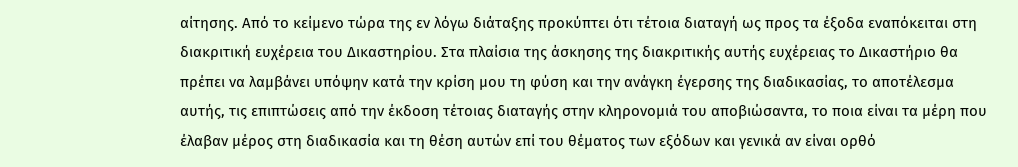αίτησης. Από το κείμενο τώρα της εν λόγω διάταξης προκύπτει ότι τέτοια διαταγή ως προς τα έξοδα εναπόκειται στη διακριτική ευχέρεια του Δικαστηρίου. Στα πλαίσια της άσκησης της διακριτικής αυτής ευχέρειας το Δικαστήριο θα πρέπει να λαμβάνει υπόψην κατά την κρίση μου τη φύση και την ανάγκη έγερσης της διαδικασίας, το αποτέλεσμα αυτής, τις επιπτώσεις από την έκδοση τέτοιας διαταγής στην κληρονομιά του αποβιώσαντα, το ποια είναι τα μέρη που έλαβαν μέρος στη διαδικασία και τη θέση αυτών επί του θέματος των εξόδων και γενικά αν είναι ορθό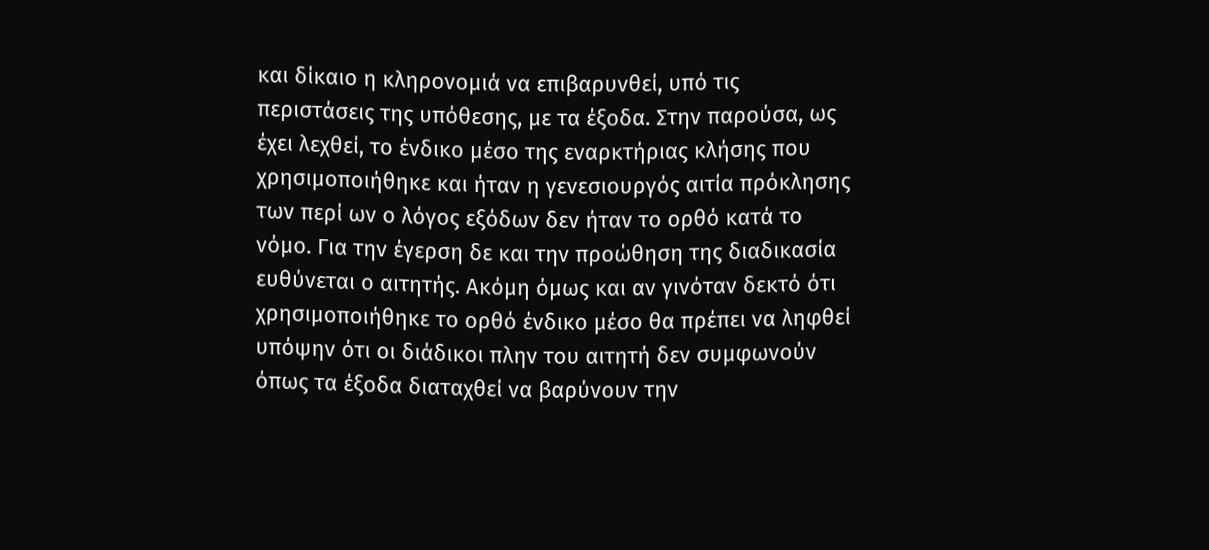και δίκαιο η κληρονομιά να επιβαρυνθεί, υπό τις περιστάσεις της υπόθεσης, με τα έξοδα. Στην παρούσα, ως έχει λεχθεί, το ένδικο μέσο της εναρκτήριας κλήσης που χρησιμοποιήθηκε και ήταν η γενεσιουργός αιτία πρόκλησης των περί ων ο λόγος εξόδων δεν ήταν το ορθό κατά το νόμο. Για την έγερση δε και την προώθηση της διαδικασία ευθύνεται ο αιτητής. Ακόμη όμως και αν γινόταν δεκτό ότι χρησιμοποιήθηκε το ορθό ένδικο μέσο θα πρέπει να ληφθεί υπόψην ότι οι διάδικοι πλην του αιτητή δεν συμφωνούν όπως τα έξοδα διαταχθεί να βαρύνουν την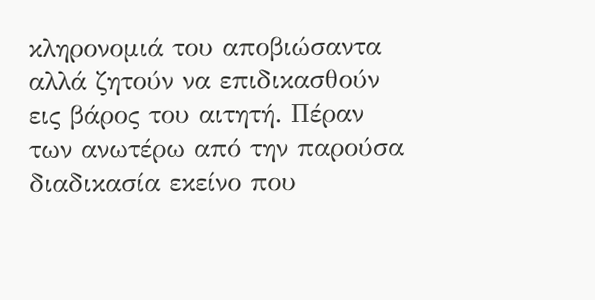κληρονομιά του αποβιώσαντα αλλά ζητούν να επιδικασθούν εις βάρος του αιτητή. Πέραν των ανωτέρω από την παρούσα διαδικασία εκείνο που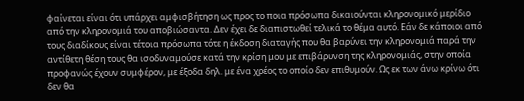φαίνεται είναι ότι υπάρχει αμφισβήτηση ως προς το ποια πρόσωπα δικαιούνται κληρονομικό μερίδιο από την κληρονομιά του αποβιώσαντα. Δεν έχει δε διαπιστωθεί τελικά το θέμα αυτό. Εάν δε κάποιοι από τους διαδίκους είναι τέτοια πρόσωπα τότε η έκδοση διαταγής που θα βαρύνει την κληρονομιά παρά την αντίθετη θέση τους θα ισοδυναμούσε κατά την κρίση μου με επιβάρυνση της κληρονομιάς, στην οποία προφανώς έχουν συμφέρον, με έξοδα δηλ. με ένα χρέος το οποίο δεν επιθυμούν. Ως εκ των άνω κρίνω ότι δεν θα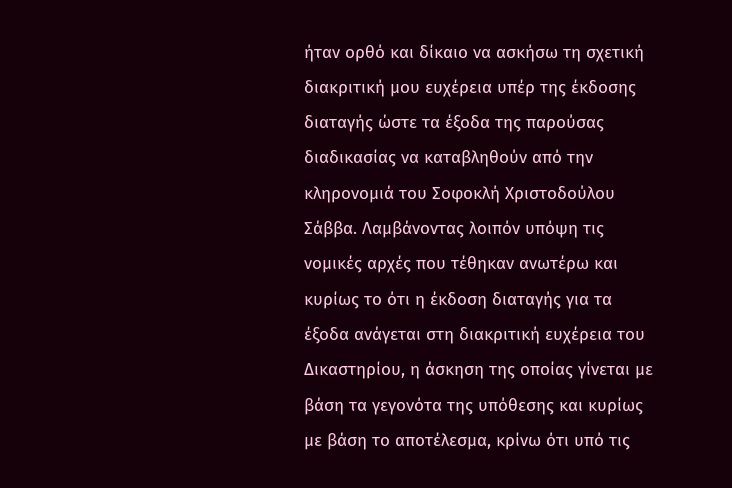ήταν ορθό και δίκαιο να ασκήσω τη σχετική διακριτική μου ευχέρεια υπέρ της έκδοσης διαταγής ώστε τα έξοδα της παρούσας διαδικασίας να καταβληθούν από την κληρονομιά του Σοφοκλή Χριστοδούλου Σάββα. Λαμβάνοντας λοιπόν υπόψη τις νομικές αρχές που τέθηκαν ανωτέρω και κυρίως το ότι η έκδοση διαταγής για τα έξοδα ανάγεται στη διακριτική ευχέρεια του Δικαστηρίου, η άσκηση της οποίας γίνεται με βάση τα γεγονότα της υπόθεσης και κυρίως με βάση το αποτέλεσμα, κρίνω ότι υπό τις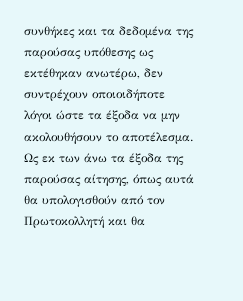συνθήκες και τα δεδομένα της παρούσας υπόθεσης ως εκτέθηκαν ανωτέρω, δεν συντρέχουν οποιοιδήποτε λόγοι ώστε τα έξοδα να μην ακολουθήσουν το αποτέλεσμα. Ως εκ των άνω τα έξοδα της παρούσας αίτησης, όπως αυτά θα υπολογισθούν από τον Πρωτοκολλητή και θα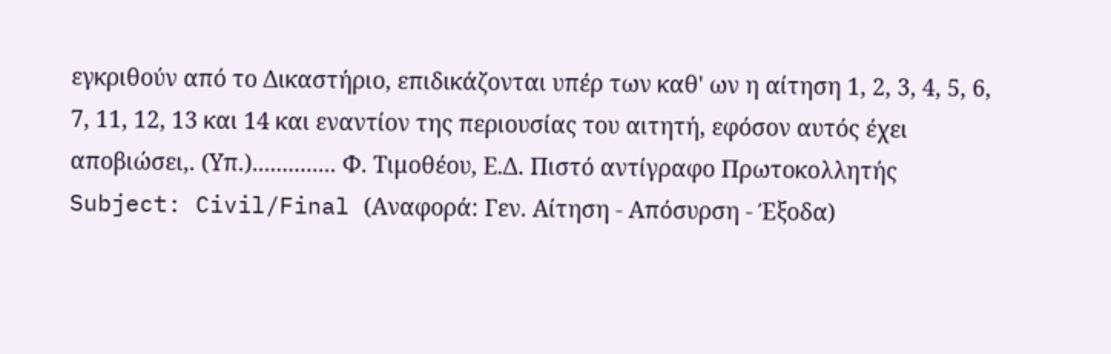εγκριθούν από το Δικαστήριο, επιδικάζονται υπέρ των καθ' ων η αίτηση 1, 2, 3, 4, 5, 6, 7, 11, 12, 13 και 14 και εναντίον της περιουσίας του αιτητή, εφόσον αυτός έχει αποβιώσει,. (Υπ.).............. Φ. Τιμοθέου, Ε.Δ. Πιστό αντίγραφο Πρωτοκολλητής Subject: Civil/Final (Αναφορά: Γεν. Αίτηση - Απόσυρση - Έξοδα)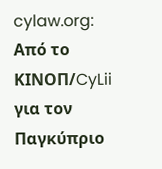cylaw.org: Από το ΚΙΝOΠ/CyLii για τον Παγκύπριο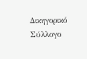Δικηγορικό Σύλλογο